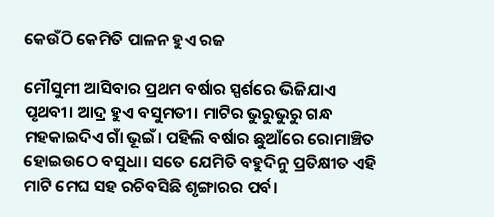କେଉଁଠି କେମିତି ପାଳନ ହୁଏ ରଜ

ମୌସୁମୀ ଆସିବାର ପ୍ରଥମ ବର୍ଷାର ସ୍ପର୍ଶରେ ଭିଜିଯାଏ ପୃଥବୀ। ଆଦ୍ର ହୁଏ ବସୁମତୀ। ମାଟିର ଭୁରୁଭୁରୁ ଗନ୍ଧ ମହକାଇଦିଏ ଗାଁ ଭୂଇଁ। ପହିଲି ବର୍ଷାର ଛୁଆଁରେ ରୋମାଞ୍ଚିତ ହୋଇଉଠେ ବସୁଧା। ସତେ ଯେମିତି ବହୁଦିନୁ ପ୍ରତିକ୍ଷୀତ ଏହି ମାଟି ମେଘ ସହ ରଚିବସିଛି ଶୃଙ୍ଗାରର ପର୍ବ।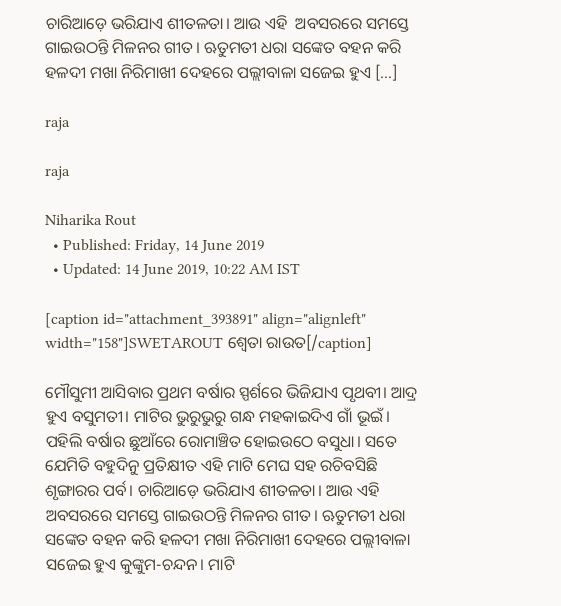ଚାରିଆଡ଼େ ଭରିଯାଏ ଶୀତଳତା। ଆଉ ଏହି  ଅବସରରେ ସମସ୍ତେ ଗାଇଉଠନ୍ତି ମିଳନର ଗୀତ। ‍ଋତୁମତୀ ଧରା ସଙ୍କେତ ବହନ କରି ହଳଦୀ ମଖା ନିରିମାଖୀ ଦେହରେ ପଲ୍ଲୀବାଳା ସଜେଇ ହୁଏ […]

raja

raja

Niharika Rout
  • Published: Friday, 14 June 2019
  • Updated: 14 June 2019, 10:22 AM IST

[caption id="attachment_393891" align="alignleft" width="158"]SWETAROUT ଶ୍ୱେତା ରାଉତ[/caption]

ମୌସୁମୀ ଆସିବାର ପ୍ରଥମ ବର୍ଷାର ସ୍ପର୍ଶରେ ଭିଜିଯାଏ ପୃଥବୀ। ଆଦ୍ର ହୁଏ ବସୁମତୀ। ମାଟିର ଭୁରୁଭୁରୁ ଗନ୍ଧ ମହକାଇଦିଏ ଗାଁ ଭୂଇଁ। ପହିଲି ବର୍ଷାର ଛୁଆଁରେ ରୋମାଞ୍ଚିତ ହୋଇଉଠେ ବସୁଧା। ସତେ ଯେମିତି ବହୁଦିନୁ ପ୍ରତିକ୍ଷୀତ ଏହି ମାଟି ମେଘ ସହ ରଚିବସିଛି ଶୃଙ୍ଗାରର ପର୍ବ। ଚାରିଆଡ଼େ ଭରିଯାଏ ଶୀତଳତା। ଆଉ ଏହି  ଅବସରରେ ସମସ୍ତେ ଗାଇଉଠନ୍ତି ମିଳନର ଗୀତ। ‍ଋତୁମତୀ ଧରା ସଙ୍କେତ ବହନ କରି ହଳଦୀ ମଖା ନିରିମାଖୀ ଦେହରେ ପଲ୍ଲୀବାଳା ସଜେଇ ହୁଏ କୁଙ୍କୁମ-ଚନ୍ଦନ। ମାଟି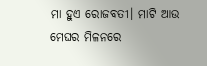ମା ହୁଏ ରୋଜବତୀ। ମାଟି ଆଉ ମେଘର ମିଳନରେ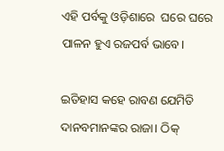ଏହି ପର୍ବକୁ ଓଡ଼ିଶାରେ  ଘରେ ଘରେ  ପାଳନ ହୁଏ ରଜପର୍ବ ଭାବେ।

ଇତିହାସ କହେ ରାବଣ ଯେମିତି ଦାନବମାନଙ୍କର ରାଜା। ଠିକ୍‌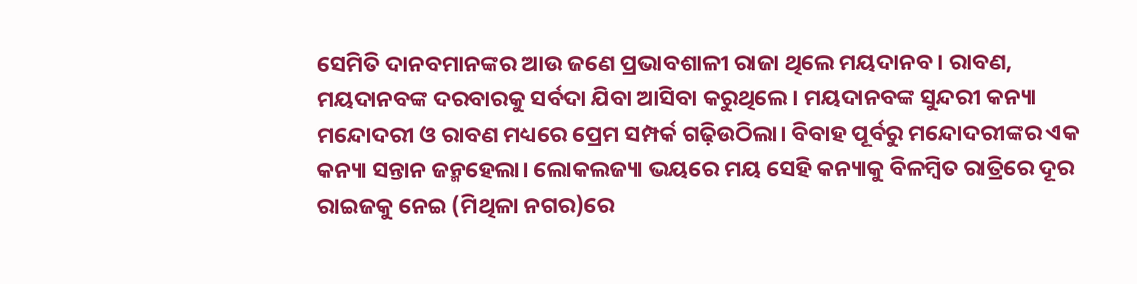ସେମିତି ଦାନବମାନଙ୍କର ଆଉ ଜଣେ ପ୍ରଭାବଶାଳୀ ରାଜା ଥିଲେ ମୟଦାନବ। ରାବଣ, ମୟଦାନବଙ୍କ ଦରବାରକୁ ସର୍ବଦା ଯିବା ଆସିବା କରୁଥିଲେ। ମୟଦାନବଙ୍କ ସୁନ୍ଦରୀ କନ୍ୟା ମନ୍ଦୋଦରୀ ଓ ରାବଣ ମଧ୍ୟରେ ପ୍ରେମ ସମ୍ପର୍କ ଗଢ଼ିଉଠିଲା। ବିବାହ ପୂର୍ବରୁ ମନ୍ଦୋଦରୀଙ୍କର ଏକ କନ୍ୟା ସନ୍ତାନ ଜନ୍ମହେଲା। ଲୋକଲଜ୍ୟା ଭୟରେ ମୟ ସେହି କନ୍ୟାକୁ ବିଳମ୍ବିତ ରାତ୍ରିରେ ଦୂର ରାଇଜକୁ ନେଇ (ମିଥିଳା ନଗର)ରେ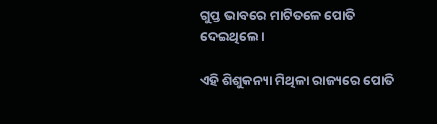ଗୁପ୍ତ ଭାବରେ ମାଟିତଳେ ପୋତି ଦେଇଥିଲେ।

ଏହି ଶିଶୁକନ୍ୟା ମିଥିଳା ରାଜ୍ୟରେ ପୋତି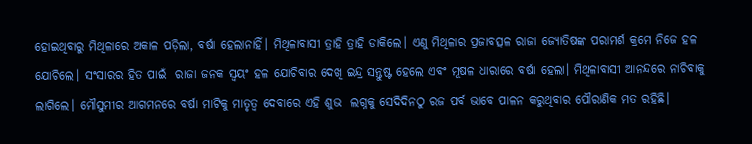ହୋଇଥିବାରୁ ମିଥିଳାରେ ଅକାଳ ପଡ଼ିଲା, ବର୍ଷା ହେଲାନାହିଁ। ମିଥିଳାବାସୀ ତ୍ରାହି ତ୍ରାହି ଡାକିଲେ। ଏଣୁ ମିଥିଳାର ପ୍ରଜାବତ୍ସଳ ରାଜା ଜ୍ୟୋତିଷଙ୍କ ପରାମର୍ଶ କ୍ରମେ ନିଜେ ହଳ ଯୋଚିଲେ। ସଂସାରର ହିତ ପାଇଁ  ରାଜା ଜନକ ସ୍ୱୟଂ ହଳ ଯୋଚିବାର ଦେଖି ଇନ୍ଦ୍ର ସନ୍ତୁଷ୍ଟ ହେଲେ ଏବଂ ମୂଷଳ ଧାରାରେ ବର୍ଷା ହେଲା। ମିଥିଳାବାସୀ ଆନନ୍ଦରେ ନାଚିବାକୁ ଲାଗିଲେ। ମୌସୁମୀର ଆଗମନରେ ବର୍ଷା ମାଟିକୁ ମାତୃତ୍ୱ ଦେବାରେ ଏହି ଶୁଭ  ଲଗ୍ନକୁ ସେଦିଦିନଠୁ ରଜ ପର୍ବ ଭାବେ ପାଳନ କରୁଥିବାର ପୌରାଣିକ ମତ ରହିଛି।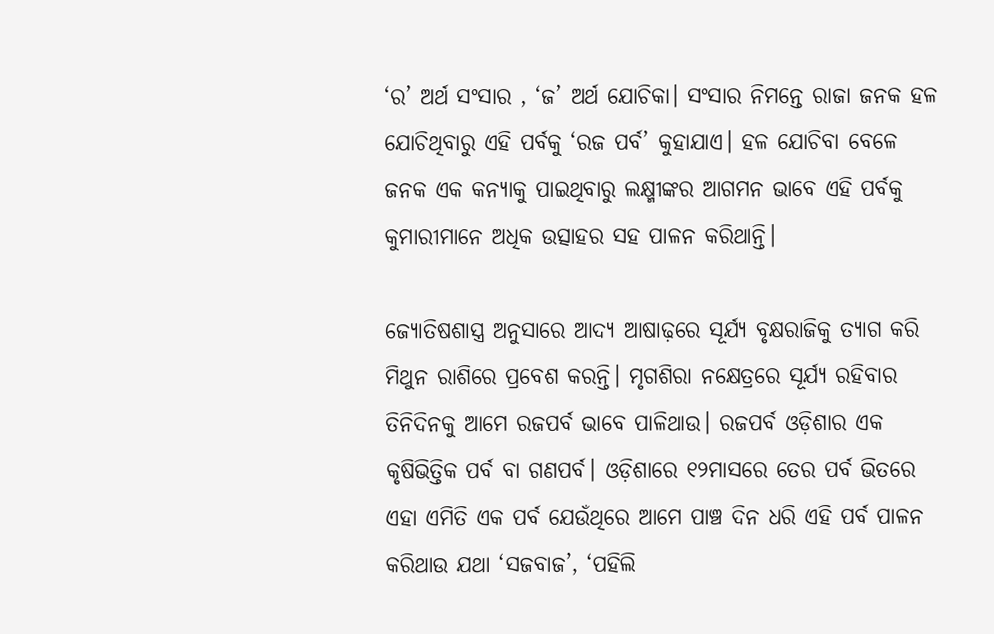‘ର’ ଅର୍ଥ ସଂସାର , ‘ଜ’ ଅର୍ଥ ଯୋଚିକା। ସଂସାର ନିମନ୍ତେ ରାଜା ଜନକ ହଳ ଯୋଚିଥିବାରୁ ଏହି ପର୍ବକୁ ‘ରଜ ପର୍ବ’ କୁହାଯାଏ। ହଳ ଯୋଚିବା ବେଳେ  ଜନକ ଏକ କନ୍ୟାକୁ ପାଇଥିବାରୁ ଲକ୍ଷ୍ମୀଙ୍କର ଆଗମନ ଭାବେ ଏହି ପର୍ବକୁ କୁମାରୀମାନେ ଅଧିକ ଉତ୍ସାହର ସହ ପାଳନ କରିଥାନ୍ତି।

ଜ୍ୟୋତିଷଶାସ୍ତ୍ର ଅନୁସାରେ ଆଦ୍ୟ ଆଷାଢ଼ରେ ସୂର୍ଯ୍ୟ ବୃକ୍ଷରାଜିକୁ ତ୍ୟାଗ କରି ମିଥୁନ ରାଶିରେ ପ୍ରବେଶ କରନ୍ତି। ମୃଗଶିରା ନକ୍ଷେତ୍ରରେ ସୂର୍ଯ୍ୟ ରହିବାର ତିନିଦିନକୁ ଆମେ ରଜପର୍ବ ଭାବେ ପାଳିଥାଉ। ରଜପର୍ବ ଓଡ଼ିଶାର ଏକ କୃଷିଭିତ୍ତିକ ପର୍ବ ବା ଗଣପର୍ବ। ଓଡ଼ିଶାରେ ୧୨ମାସରେ ତେର ପର୍ବ ଭିତରେ ଏହା ଏମିତି ଏକ ପର୍ବ ଯେଉଁଥିରେ ଆମେ ପାଞ୍ଚ ଦିନ ଧରି ଏହି ପର୍ବ ପାଳନ କରିଥାଉ ଯଥା ‘ସଜବାଜ’, ‘ପହିଲି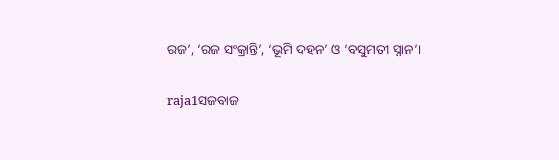ରଜ’, ‘ରଜ ସଂକ୍ରାନ୍ତି’, ‘ଭୂମି ଦହନ’ ଓ ‘ବସୁମତୀ ସ୍ନାନ’।

raja1ସଜବାଜ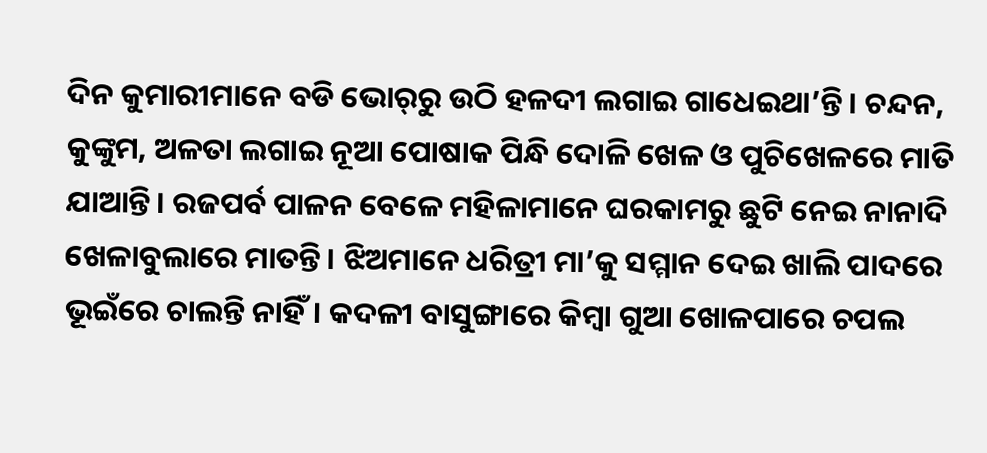ଦିନ କୁମାରୀମାନେ ବଡି ଭୋର୍‌ରୁ ଉଠି ହଳଦୀ ଲଗାଇ ଗାଧେଇଥା’ନ୍ତି। ଚନ୍ଦନ, କୁଙ୍କୁମ, ଅଳତା ଲଗାଇ ନୂଆ ପୋଷାକ ପିନ୍ଧି ଦୋଳି ଖେଳ ଓ ପୁଚିଖେଳରେ ମାତି ଯାଆନ୍ତି। ରଜପର୍ବ ପାଳନ ବେଳେ ମହିଳାମାନେ ଘରକାମରୁ ଛୁଟି ନେଇ ନାନାଦି ଖେଳାବୁଲାରେ ମାତନ୍ତି। ଝିଅମାନେ ଧରିତ୍ରୀ ମା’କୁ ସମ୍ମାନ ଦେଇ ଖାଲି ପାଦରେ ଭୂଇଁରେ ଚାଲନ୍ତି ନାହିଁ। କଦଳୀ ବାସୁଙ୍ଗାରେ କିମ୍ବା ଗୁଆ ଖୋଳପାରେ ଚପଲ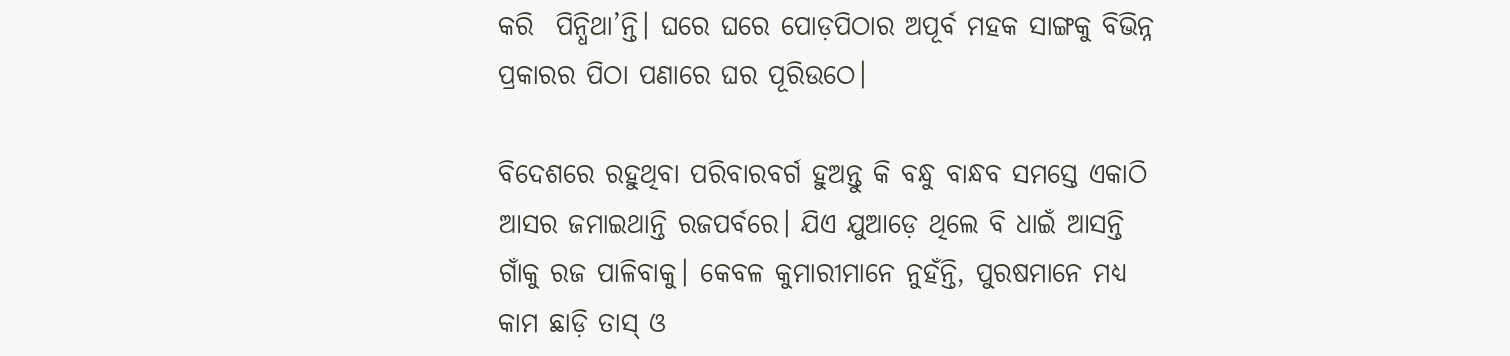କରି  ପିନ୍ଧିଥା’ନ୍ତି। ଘରେ ଘରେ ପୋଡ଼ପିଠାର ଅପୂର୍ବ ମହକ ସାଙ୍ଗକୁ ବିଭିନ୍ନ ପ୍ରକାରର ପିଠା ପଣାରେ ଘର ପୂରିଉଠେ।

ବିଦେଶରେ ରହୁଥିବା ପରିବାରବର୍ଗ ହୁଅନ୍ତୁ କି ବନ୍ଧୁ ବାନ୍ଧବ ସମସ୍ତେ ଏକାଠି ଆସର ଜମାଇଥାନ୍ତି ରଜପର୍ବରେ। ଯିଏ ଯୁଆଡ଼େ ଥିଲେ ବି ଧାଇଁ ଆସନ୍ତି ଗାଁକୁ ରଜ ପାଳିବାକୁ। କେବଳ କୁମାରୀମାନେ ନୁହଁନ୍ତି, ପୁରଷମାନେ ମଧ୍ୟ କାମ ଛାଡ଼ି ତାସ୍‌ ଓ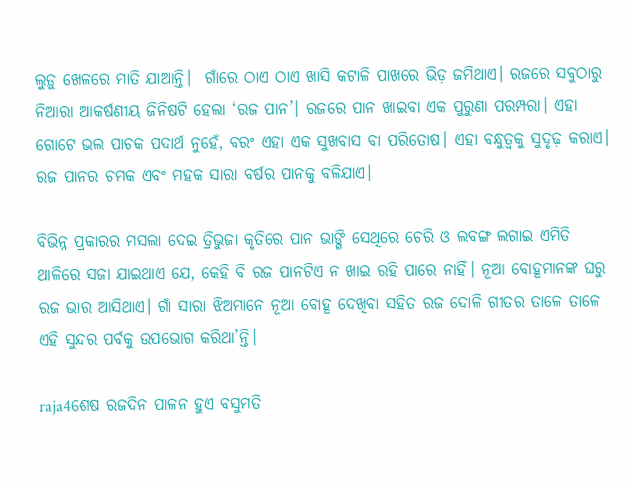ଲୁଡ଼ୁ ଖେଳରେ ମାତି ଯାଆନ୍ତି।  ଗାଁରେ ଠାଏ ଠାଏ ଖାସି କଟାଳି ପାଖରେ ଭିଡ଼ ଜମିଥାଏ। ରଜରେ ସବୁଠାରୁ ନିଆରା ଆକର୍ଷଣୀୟ ଜିନିଷଟି ହେଲା ‘ରଜ ପାନ’। ରଜରେ ପାନ ଖାଇବା ଏକ ପୁରୁଣା ପରମ୍ପରା। ଏହା ଗୋଟେ ଭଲ ପାଚକ ପଦାର୍ଥ ନୁହେଁ, ବରଂ ଏହା ଏକ ସୁଖବାସ ବା ପରିତୋଷ। ଏହା ବନ୍ଧୁତ୍ୱକୁ ସୁଦୃଢ଼ କରାଏ। ରଜ ପାନର ଚମକ ଏବଂ ମହକ ସାରା ବର୍ଷର ପାନକୁ ବଳିଯାଏ।

ବିଭିନ୍ନ ପ୍ରକାରର ମସଲା ଦେଇ ତ୍ରିଭୁଜା କୃତିରେ ପାନ ଭାଙ୍ଗି ସେଥିରେ ଚେରି ଓ ଲବଙ୍ଗ ଲଗାଇ ଏମିତି ଥାଳିରେ ସଜା ଯାଇଥାଏ ଯେ, କେହି ବି ରଜ ପାନଟିଏ ନ ଖାଇ ରହି ପାରେ ନାହିଁ। ନୂଆ ବୋହୂମାନଙ୍କ ଘରୁ ରଜ ଭାର ଆସିଥାଏ। ଗାଁ ସାରା ଝିଅମାନେ ନୂଆ ବୋହୂ ଦେଖିବା ସହିତ ରଜ ଦୋଳି ଗୀତର ତାଳେ ତାଳେ ଏହି ସୁନ୍ଦର ପର୍ବକୁ ଉପଭୋଗ କରିଥା’ନ୍ତି।

raja4ଶେଷ ରଜଦିନ ପାଳନ ହୁଏ ବସୁମତି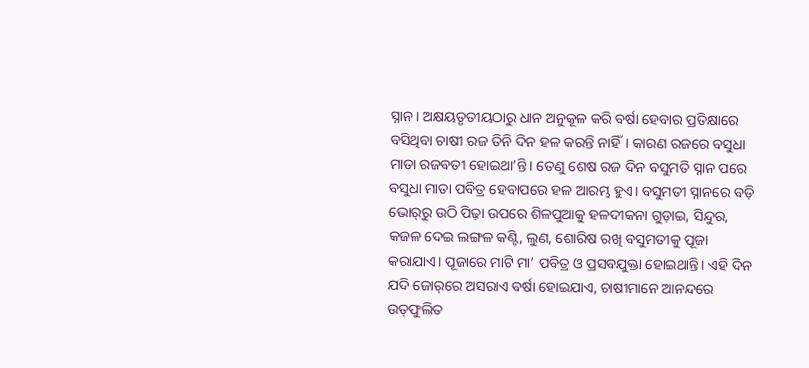ସ୍ନାନ। ଅକ୍ଷୟତୃତୀୟଠାରୁ ଧାନ ଅନୁକୂଳ କରି ବର୍ଷା ହେବାର ପ୍ରତିକ୍ଷାରେ ବସିଥିବା ଚାଷୀ ରଜ ତିନି ଦିନ ହଳ କରନ୍ତି ନାହିଁ। କାରଣ ରଜରେ ବସୁଧା ମାତା ରଜବତୀ ହୋଇଥା’ନ୍ତି। ତେଣୁ ଶେଷ ରଜ ଦିନ ବସୁମତି ସ୍ନାନ ପରେ ବସୁଧା ମାତା ପବିତ୍ର ହେବାପରେ ହଳ ଆରମ୍ଭ ହୁଏ। ବସୁମତୀ ସ୍ନାନରେ ବଡ଼ି ଭୋର୍‌ରୁ ଉଠି ପିଢ଼ା ଉପରେ ଶିଳପୁଆକୁ ହଳଦୀକନା ଗୁଡ଼ାଇ, ସିନ୍ଦୁର, କଜଳ ଦେଇ ଲଙ୍ଗଳ କଣ୍ଟି, ଲୁଣ, ଶୋରିଷ ରଖି ବସୁମତୀକୁ ପୂଜା କରାଯାଏ। ପୂଜାରେ ମାଟି ମା’ ପବିତ୍ର ଓ ପ୍ରସବଯୁକ୍ତା ହୋଇଥାନ୍ତି। ଏହି ଦିନ ଯଦି ଜୋର୍‌ରେ ଅସରାଏ ବର୍ଷା ହୋଇଯାଏ, ଚାଷୀମାନେ ଆନନ୍ଦରେ ଉତ୍‌ଫୁଲିତ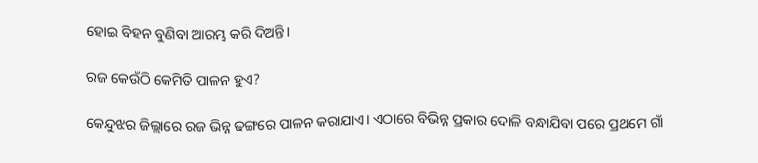ହୋଇ ବିହନ ବୁଣିବା ଆରମ୍ଭ କରି ଦିଅନ୍ତି।

ରଜ କେଉଁଠି କେମିତି ପାଳନ ହୁଏ?

କେନ୍ଦୁଝର ଜିଲ୍ଲାରେ ରଜ ଭିନ୍ନ ଢଙ୍ଗରେ ପାଳନ କରାଯାଏ। ଏଠାରେ ବିଭିନ୍ନ ପ୍ରକାର ଦୋଳି ବନ୍ଧାଯିବା ପରେ ପ୍ରଥମେ ଗାଁ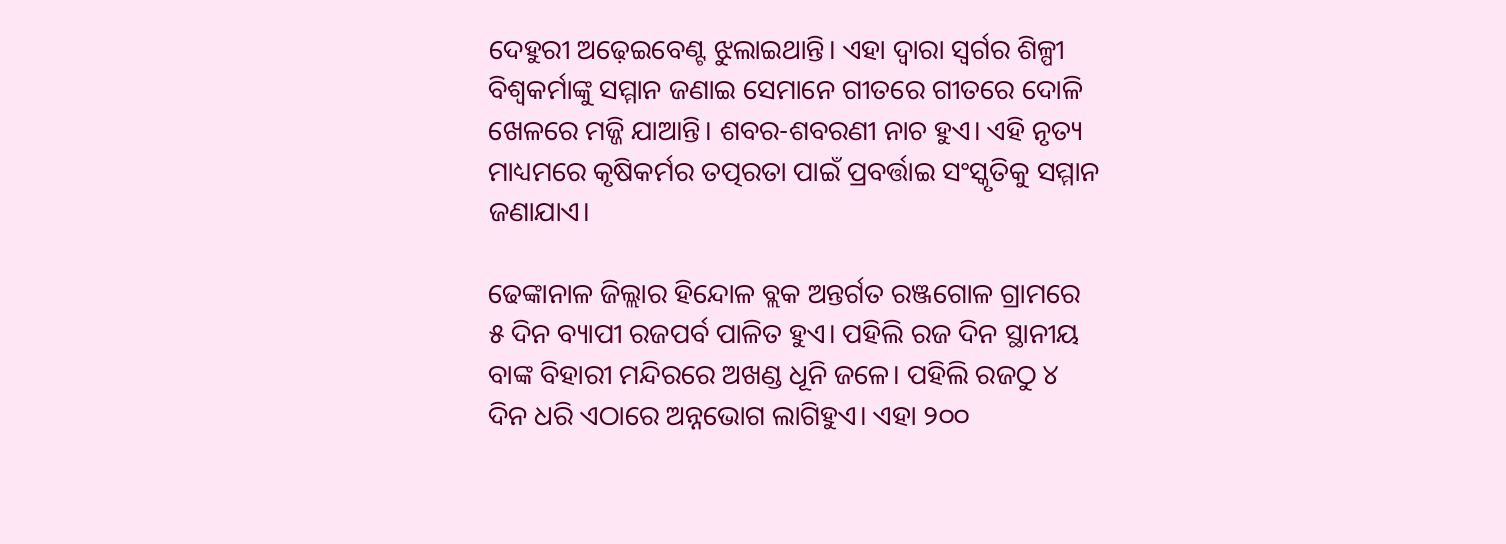ଦେହୁରୀ ଅଢ଼େଇବେଣ୍ଟ ଝୁଲାଇଥାନ୍ତି। ଏହା ଦ୍ୱାରା ସ୍ୱର୍ଗର ଶିଳ୍ପୀ ବିଶ୍ୱକର୍ମାଙ୍କୁ ସମ୍ମାନ ଜଣାଇ ସେମାନେ ଗୀତରେ ଗୀତରେ ଦୋଳି ଖେଳରେ ମଜ୍ଜି ଯାଆନ୍ତି। ଶବର-ଶବରଣୀ ନାଚ ହୁଏ। ଏହି ନୃତ୍ୟ ମାଧ୍ୟମରେ କୃଷିକର୍ମର ତତ୍ପରତା ପାଇଁ ପ୍ରବର୍ତ୍ତାଇ ସଂସ୍କୃତିକୁ ସମ୍ମାନ ଜଣାଯାଏ।

ଢେଙ୍କାନାଳ ଜିଲ୍ଲାର ହିନ୍ଦୋଳ ବ୍ଲକ ଅନ୍ତର୍ଗତ ରଞ୍ଜଗୋଳ ଗ୍ରାମରେ ୫ ଦିନ ବ୍ୟାପୀ ରଜପର୍ବ ପାଳିତ ହୁଏ। ପହିଲି ରଜ ଦିନ ସ୍ଥାନୀୟ ବାଙ୍କ ବିହାରୀ ମନ୍ଦିରରେ ଅଖଣ୍ଡ ଧୂନି ଜଳେ। ପହିଲି ରଜଠୁ ୪ ଦିନ ଧରି ଏଠାରେ ଅନ୍ନଭୋଗ ଲାଗିହୁଏ। ଏହା ୨୦୦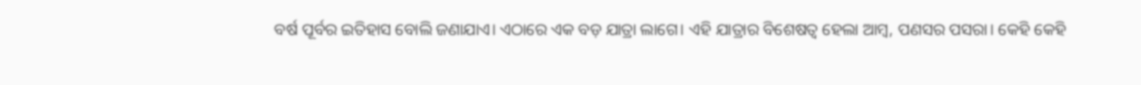ବର୍ଷ ପୂର୍ବର ଇତିହାସ ବୋଲି ଜଣାଯାଏ। ଏଠାରେ ଏକ ବଡ଼ ଯାତ୍ରା ଲାଗେ। ଏହି ଯାତ୍ରାର ବିଶେଷତ୍ୱ ହେଲା ଆମ୍ବ, ପଣସର ପସରା। କେହି କେହି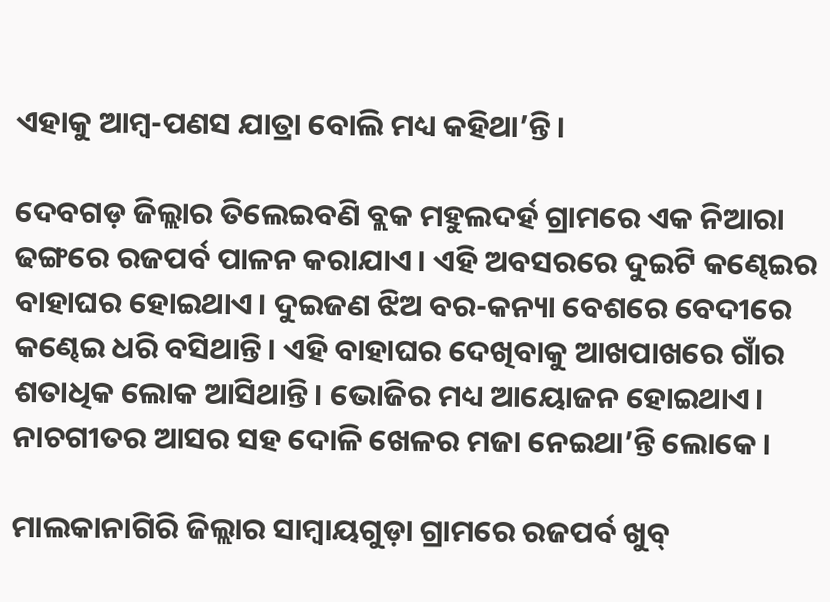ଏହାକୁ ଆମ୍ବ-ପଣସ ଯାତ୍ରା ବୋଲି ମଧ୍ୟ କହିଥା’ନ୍ତି।

ଦେବଗଡ଼ ଜିଲ୍ଲାର ତିଲେଇବଣି ବ୍ଲକ ମହୁଲଦର୍ହ ଗ୍ରାମରେ ଏକ ନିଆରା ଢଙ୍ଗରେ ରଜପର୍ବ ପାଳନ କରାଯାଏ। ଏହି ଅବସରରେ ଦୁଇଟି କଣ୍ଢେଇର ବାହାଘର ହୋଇଥାଏ। ଦୁଇଜଣ ଝିଅ ବର-କନ୍ୟା ବେଶରେ ବେଦୀରେ କଣ୍ଢେଇ ଧରି ବସିଥାନ୍ତି। ଏହି ବାହାଘର ଦେଖିବାକୁ ଆଖପାଖରେ ଗାଁର ଶତାଧିକ ଲୋକ ଆସିଥାନ୍ତି। ଭୋଜିର ମଧ୍ୟ ଆୟୋଜନ ହୋଇଥାଏ। ନାଚଗୀତର ଆସର ସହ ଦୋଳି ଖେଳର ମଜା ନେଇଥା’ନ୍ତି ଲୋକେ ।

ମାଲକାନାଗିରି ଜିଲ୍ଲାର ସାମ୍ବାୟଗୁଡ଼ା ଗ୍ରାମରେ ରଜପର୍ବ ଖୁବ୍‌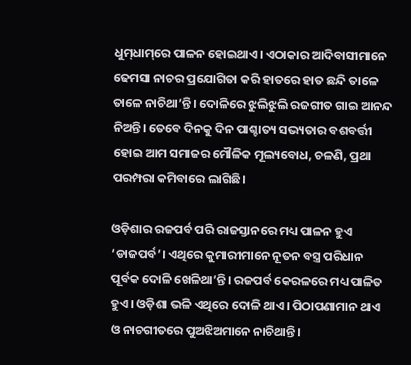ଧୁମ୍‌ଧାମ୍‌ରେ ପାଳନ ହୋଇଥାଏ। ଏଠାକାର ଆଦିବାସୀମାନେ ଢେମସା ନାଚର ପ୍ରଯୋଗିତା କରି ହାତରେ ହାତ ଛନ୍ଦି ତାଳେ ତାଳେ ନାଚିଥା’ନ୍ତି। ଦୋଳିରେ ଝୁଲିଝୁଲି ରଜଗୀତ ଗାଇ ଆନନ୍ଦ ନିଅନ୍ତି। ତେବେ ଦିନକୁ ଦିନ ପାଶ୍ଚାତ୍ୟ ସଭ୍ୟତାର ବଶବର୍ତ୍ତୀ ହୋଇ ଆମ ସମାଜର ମୌଳିକ ମୂଲ୍ୟବୋଧ, ଚଳଣି, ପ୍ରଥା ପରମ୍ପରା କମିବାରେ ଲାଗିଛି।

ଓଡ଼ିଶାର ରଜପର୍ବ ପରି ରାଜସ୍ତାନରେ ମଧ୍ୟ ପାଳନ ହୁଏ ‘ଡାଜପର୍ବ’। ଏଥିରେ କୁମାରୀମାନେ ନୂତନ ବସ୍ତ୍ର ପରିଧାନ ପୂର୍ବକ ଦୋଳି ଖେଳିଥା’ନ୍ତି। ରଜପର୍ବ କେରଳରେ ମଧ୍ୟ ପାଳିତ ହୁଏ। ଓଡ଼ିଶା ଭଳି ଏଥିରେ ଦୋଳି ଥାଏ। ପିଠାପଣାମାନ ଥାଏ ଓ ନାଚଗୀତରେ ପୁଅଝିଅମାନେ ନାଚିଥାନ୍ତି।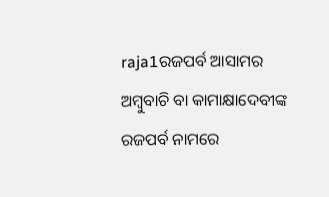raja1ରଜପର୍ବ ଆସାମର ଅମ୍ବୁବାଚି ବା କାମାକ୍ଷାଦେବୀଙ୍କ ରଜପର୍ବ ନାମରେ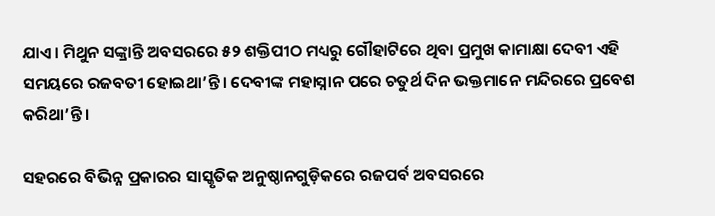ଯାଏ। ମିଥୁନ ସଙ୍କ୍ରାନ୍ତି ଅବସରରେ ୫୨ ଶକ୍ତିପୀଠ ମଧ୍ୟରୁ ଗୌହାଟିରେ ଥିବା ପ୍ରମୁଖ କାମାକ୍ଷା ଦେବୀ ଏହି ସମୟରେ ରଜବତୀ ହୋଇଥା’ନ୍ତି। ଦେବୀଙ୍କ ମହାସ୍ନାନ ପରେ ଚତୁର୍ଥ ଦିନ ଭକ୍ତମାନେ ମନ୍ଦିରରେ ପ୍ରବେଶ କରିଥା’ନ୍ତି।

ସହରରେ ବିଭିନ୍ନ ପ୍ରକାରର ସାସ୍କୃତିକ ଅନୁଷ୍ଠାନଗୁଡ଼ିକରେ ରଜପର୍ବ ଅବସରରେ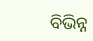ବିଭିନ୍ନ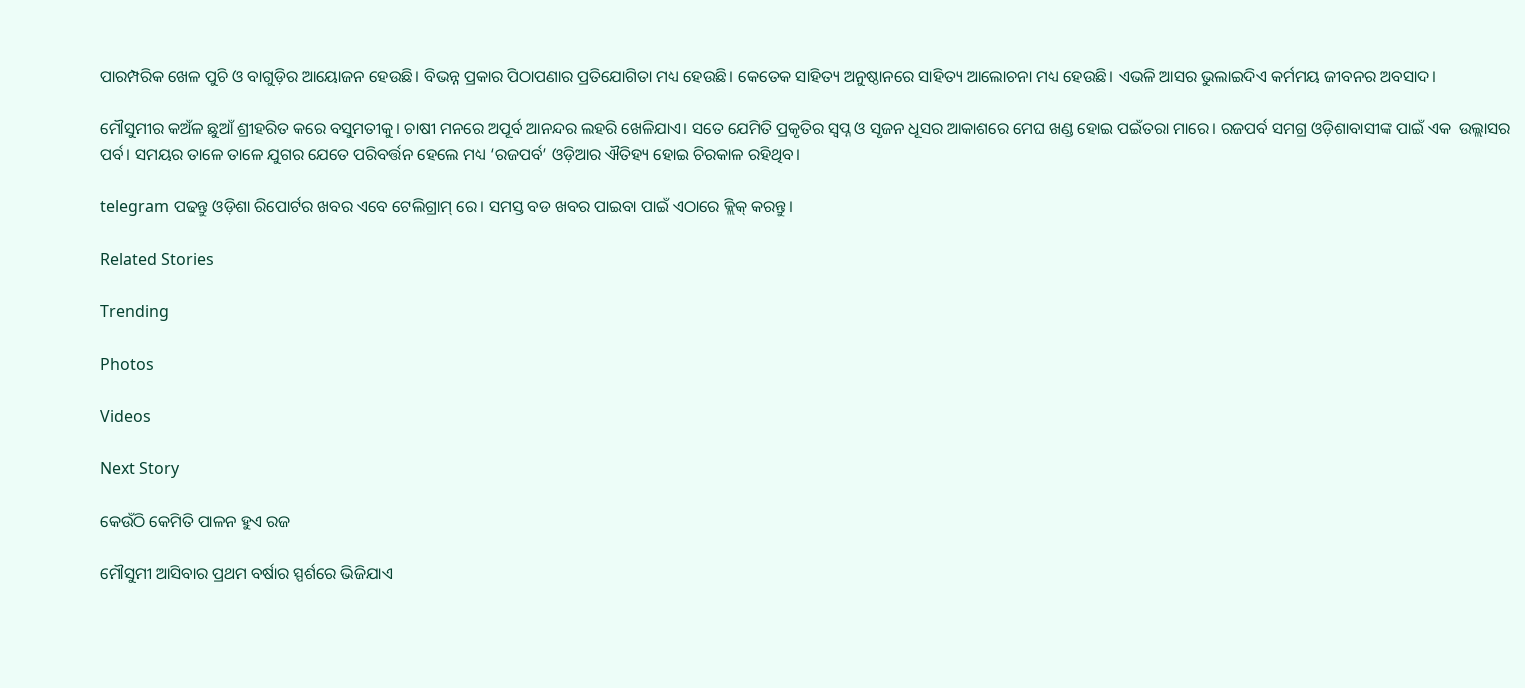ପାରମ୍ପରିକ ଖେଳ ପୁଚି ଓ ବାଗୁଡ଼ିର ଆୟୋଜନ ହେଉଛି। ବିଭନ୍ନ ପ୍ରକାର ପିଠାପଣାର ପ୍ରତିଯୋଗିତା ମଧ୍ୟ ହେଉଛି। କେତେକ ସାହିତ୍ୟ ଅନୁଷ୍ଠାନରେ ସାହିତ୍ୟ ଆଲୋଚନା ମଧ୍ୟ ହେଉଛି। ଏଭଳି ଆସର ଭୁଲାଇଦିଏ କର୍ମମୟ ଜୀବନର ଅବସାଦ।

ମୌସୁମୀର କଅଁଳ ଛୁଆଁ ଶ୍ରୀହରିତ କରେ ବସୁମତୀକୁ। ଚାଷୀ ମନରେ ଅପୂର୍ବ ଆନନ୍ଦର ଲହରି ଖେଳିଯାଏ। ସତେ ଯେମିତି ପ୍ରକୃତିର ସ୍ୱପ୍ନ ଓ ସୃଜନ ଧୂସର ଆକାଶରେ ମେଘ ଖଣ୍ଡ ହୋଇ ପଇଁତରା ମାରେ। ରଜପର୍ବ ସମଗ୍ର ଓଡ଼ିଶାବାସୀଙ୍କ ପାଇଁ ଏକ  ଉଲ୍ଲାସର ପର୍ବ। ସମୟର ତାଳେ ତାଳେ ଯୁଗର ଯେତେ ପରିବର୍ତ୍ତନ ହେଲେ ମଧ୍ୟ ‘ରଜପର୍ବ’ ଓଡ଼ିଆର ଐତିହ୍ୟ ହୋଇ ଚିରକାଳ ରହିଥିବ।

telegram ପଢନ୍ତୁ ଓଡ଼ିଶା ରିପୋର୍ଟର ଖବର ଏବେ ଟେଲିଗ୍ରାମ୍ ରେ। ସମସ୍ତ ବଡ ଖବର ପାଇବା ପାଇଁ ଏଠାରେ କ୍ଲିକ୍ କରନ୍ତୁ।

Related Stories

Trending

Photos

Videos

Next Story

କେଉଁଠି କେମିତି ପାଳନ ହୁଏ ରଜ

ମୌସୁମୀ ଆସିବାର ପ୍ରଥମ ବର୍ଷାର ସ୍ପର୍ଶରେ ଭିଜିଯାଏ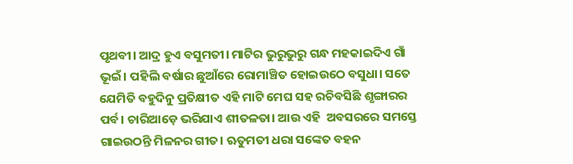ପୃଥବୀ। ଆଦ୍ର ହୁଏ ବସୁମତୀ। ମାଟିର ଭୁରୁଭୁରୁ ଗନ୍ଧ ମହକାଇଦିଏ ଗାଁ ଭୂଇଁ। ପହିଲି ବର୍ଷାର ଛୁଆଁରେ ରୋମାଞ୍ଚିତ ହୋଇଉଠେ ବସୁଧା। ସତେ ଯେମିତି ବହୁଦିନୁ ପ୍ରତିକ୍ଷୀତ ଏହି ମାଟି ମେଘ ସହ ରଚିବସିଛି ଶୃଙ୍ଗାରର ପର୍ବ। ଚାରିଆଡ଼େ ଭରିଯାଏ ଶୀତଳତା। ଆଉ ଏହି  ଅବସରରେ ସମସ୍ତେ ଗାଇଉଠନ୍ତି ମିଳନର ଗୀତ। ‍ଋତୁମତୀ ଧରା ସଙ୍କେତ ବହନ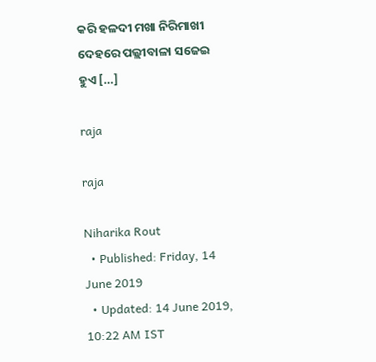କରି ହଳଦୀ ମଖା ନିରିମାଖୀ ଦେହରେ ପଲ୍ଲୀବାଳା ସଜେଇ ହୁଏ […]

raja

raja

Niharika Rout
  • Published: Friday, 14 June 2019
  • Updated: 14 June 2019, 10:22 AM IST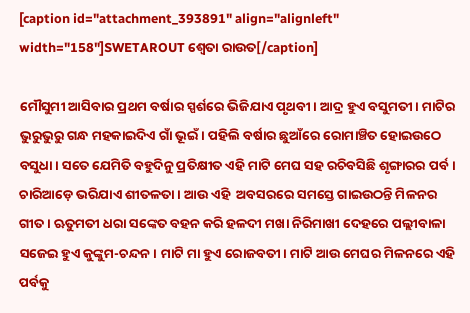[caption id="attachment_393891" align="alignleft" width="158"]SWETAROUT ଶ୍ୱେତା ରାଉତ[/caption]

ମୌସୁମୀ ଆସିବାର ପ୍ରଥମ ବର୍ଷାର ସ୍ପର୍ଶରେ ଭିଜିଯାଏ ପୃଥବୀ। ଆଦ୍ର ହୁଏ ବସୁମତୀ। ମାଟିର ଭୁରୁଭୁରୁ ଗନ୍ଧ ମହକାଇଦିଏ ଗାଁ ଭୂଇଁ। ପହିଲି ବର୍ଷାର ଛୁଆଁରେ ରୋମାଞ୍ଚିତ ହୋଇଉଠେ ବସୁଧା। ସତେ ଯେମିତି ବହୁଦିନୁ ପ୍ରତିକ୍ଷୀତ ଏହି ମାଟି ମେଘ ସହ ରଚିବସିଛି ଶୃଙ୍ଗାରର ପର୍ବ। ଚାରିଆଡ଼େ ଭରିଯାଏ ଶୀତଳତା। ଆଉ ଏହି  ଅବସରରେ ସମସ୍ତେ ଗାଇଉଠନ୍ତି ମିଳନର ଗୀତ। ‍ଋତୁମତୀ ଧରା ସଙ୍କେତ ବହନ କରି ହଳଦୀ ମଖା ନିରିମାଖୀ ଦେହରେ ପଲ୍ଲୀବାଳା ସଜେଇ ହୁଏ କୁଙ୍କୁମ-ଚନ୍ଦନ। ମାଟି ମା ହୁଏ ରୋଜବତୀ। ମାଟି ଆଉ ମେଘର ମିଳନରେ ଏହି ପର୍ବକୁ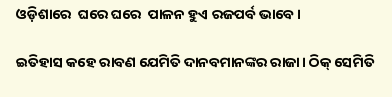ଓଡ଼ିଶାରେ  ଘରେ ଘରେ  ପାଳନ ହୁଏ ରଜପର୍ବ ଭାବେ।

ଇତିହାସ କହେ ରାବଣ ଯେମିତି ଦାନବମାନଙ୍କର ରାଜା। ଠିକ୍‌ ସେମିତି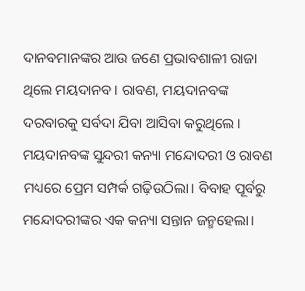ଦାନବମାନଙ୍କର ଆଉ ଜଣେ ପ୍ରଭାବଶାଳୀ ରାଜା ଥିଲେ ମୟଦାନବ। ରାବଣ, ମୟଦାନବଙ୍କ ଦରବାରକୁ ସର୍ବଦା ଯିବା ଆସିବା କରୁଥିଲେ। ମୟଦାନବଙ୍କ ସୁନ୍ଦରୀ କନ୍ୟା ମନ୍ଦୋଦରୀ ଓ ରାବଣ ମଧ୍ୟରେ ପ୍ରେମ ସମ୍ପର୍କ ଗଢ଼ିଉଠିଲା। ବିବାହ ପୂର୍ବରୁ ମନ୍ଦୋଦରୀଙ୍କର ଏକ କନ୍ୟା ସନ୍ତାନ ଜନ୍ମହେଲା।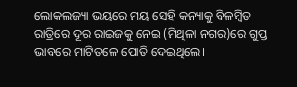ଲୋକଲଜ୍ୟା ଭୟରେ ମୟ ସେହି କନ୍ୟାକୁ ବିଳମ୍ବିତ ରାତ୍ରିରେ ଦୂର ରାଇଜକୁ ନେଇ (ମିଥିଳା ନଗର)ରେ ଗୁପ୍ତ ଭାବରେ ମାଟିତଳେ ପୋତି ଦେଇଥିଲେ।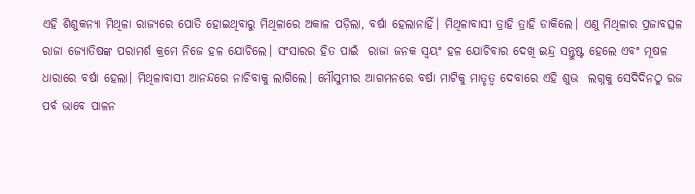ଏହି ଶିଶୁକନ୍ୟା ମିଥିଳା ରାଜ୍ୟରେ ପୋତି ହୋଇଥିବାରୁ ମିଥିଳାରେ ଅକାଳ ପଡ଼ିଲା, ବର୍ଷା ହେଲାନାହିଁ। ମିଥିଳାବାସୀ ତ୍ରାହି ତ୍ରାହି ଡାକିଲେ। ଏଣୁ ମିଥିଳାର ପ୍ରଜାବତ୍ସଳ ରାଜା ଜ୍ୟୋତିଷଙ୍କ ପରାମର୍ଶ କ୍ରମେ ନିଜେ ହଳ ଯୋଚିଲେ। ସଂସାରର ହିତ ପାଇଁ  ରାଜା ଜନକ ସ୍ୱୟଂ ହଳ ଯୋଚିବାର ଦେଖି ଇନ୍ଦ୍ର ସନ୍ତୁଷ୍ଟ ହେଲେ ଏବଂ ମୂଷଳ ଧାରାରେ ବର୍ଷା ହେଲା। ମିଥିଳାବାସୀ ଆନନ୍ଦରେ ନାଚିବାକୁ ଲାଗିଲେ। ମୌସୁମୀର ଆଗମନରେ ବର୍ଷା ମାଟିକୁ ମାତୃତ୍ୱ ଦେବାରେ ଏହି ଶୁଭ  ଲଗ୍ନକୁ ସେଦିଦିନଠୁ ରଜ ପର୍ବ ଭାବେ ପାଳନ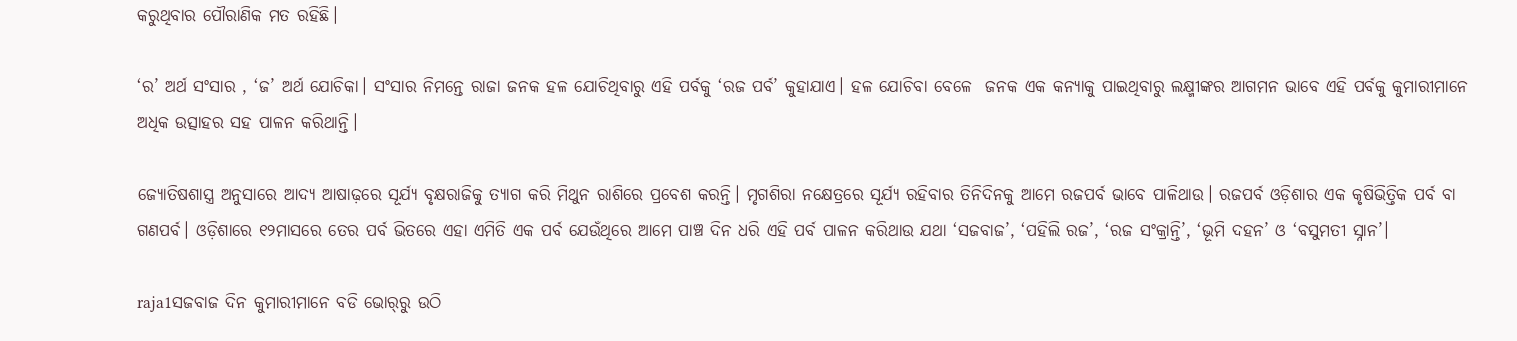କରୁଥିବାର ପୌରାଣିକ ମତ ରହିଛି।

‘ର’ ଅର୍ଥ ସଂସାର , ‘ଜ’ ଅର୍ଥ ଯୋଚିକା। ସଂସାର ନିମନ୍ତେ ରାଜା ଜନକ ହଳ ଯୋଚିଥିବାରୁ ଏହି ପର୍ବକୁ ‘ରଜ ପର୍ବ’ କୁହାଯାଏ। ହଳ ଯୋଚିବା ବେଳେ  ଜନକ ଏକ କନ୍ୟାକୁ ପାଇଥିବାରୁ ଲକ୍ଷ୍ମୀଙ୍କର ଆଗମନ ଭାବେ ଏହି ପର୍ବକୁ କୁମାରୀମାନେ ଅଧିକ ଉତ୍ସାହର ସହ ପାଳନ କରିଥାନ୍ତି।

ଜ୍ୟୋତିଷଶାସ୍ତ୍ର ଅନୁସାରେ ଆଦ୍ୟ ଆଷାଢ଼ରେ ସୂର୍ଯ୍ୟ ବୃକ୍ଷରାଜିକୁ ତ୍ୟାଗ କରି ମିଥୁନ ରାଶିରେ ପ୍ରବେଶ କରନ୍ତି। ମୃଗଶିରା ନକ୍ଷେତ୍ରରେ ସୂର୍ଯ୍ୟ ରହିବାର ତିନିଦିନକୁ ଆମେ ରଜପର୍ବ ଭାବେ ପାଳିଥାଉ। ରଜପର୍ବ ଓଡ଼ିଶାର ଏକ କୃଷିଭିତ୍ତିକ ପର୍ବ ବା ଗଣପର୍ବ। ଓଡ଼ିଶାରେ ୧୨ମାସରେ ତେର ପର୍ବ ଭିତରେ ଏହା ଏମିତି ଏକ ପର୍ବ ଯେଉଁଥିରେ ଆମେ ପାଞ୍ଚ ଦିନ ଧରି ଏହି ପର୍ବ ପାଳନ କରିଥାଉ ଯଥା ‘ସଜବାଜ’, ‘ପହିଲି ରଜ’, ‘ରଜ ସଂକ୍ରାନ୍ତି’, ‘ଭୂମି ଦହନ’ ଓ ‘ବସୁମତୀ ସ୍ନାନ’।

raja1ସଜବାଜ ଦିନ କୁମାରୀମାନେ ବଡି ଭୋର୍‌ରୁ ଉଠି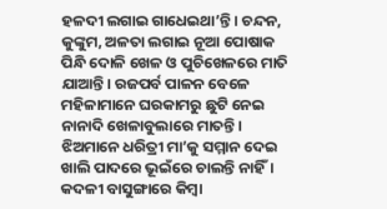ହଳଦୀ ଲଗାଇ ଗାଧେଇଥା’ନ୍ତି। ଚନ୍ଦନ, କୁଙ୍କୁମ, ଅଳତା ଲଗାଇ ନୂଆ ପୋଷାକ ପିନ୍ଧି ଦୋଳି ଖେଳ ଓ ପୁଚିଖେଳରେ ମାତି ଯାଆନ୍ତି। ରଜପର୍ବ ପାଳନ ବେଳେ ମହିଳାମାନେ ଘରକାମରୁ ଛୁଟି ନେଇ ନାନାଦି ଖେଳାବୁଲାରେ ମାତନ୍ତି। ଝିଅମାନେ ଧରିତ୍ରୀ ମା’କୁ ସମ୍ମାନ ଦେଇ ଖାଲି ପାଦରେ ଭୂଇଁରେ ଚାଲନ୍ତି ନାହିଁ। କଦଳୀ ବାସୁଙ୍ଗାରେ କିମ୍ବା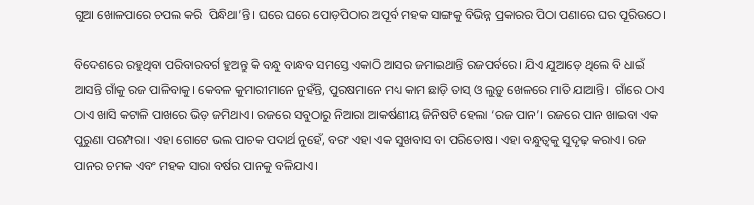ଗୁଆ ଖୋଳପାରେ ଚପଲ କରି  ପିନ୍ଧିଥା’ନ୍ତି। ଘରେ ଘରେ ପୋଡ଼ପିଠାର ଅପୂର୍ବ ମହକ ସାଙ୍ଗକୁ ବିଭିନ୍ନ ପ୍ରକାରର ପିଠା ପଣାରେ ଘର ପୂରିଉଠେ।

ବିଦେଶରେ ରହୁଥିବା ପରିବାରବର୍ଗ ହୁଅନ୍ତୁ କି ବନ୍ଧୁ ବାନ୍ଧବ ସମସ୍ତେ ଏକାଠି ଆସର ଜମାଇଥାନ୍ତି ରଜପର୍ବରେ। ଯିଏ ଯୁଆଡ଼େ ଥିଲେ ବି ଧାଇଁ ଆସନ୍ତି ଗାଁକୁ ରଜ ପାଳିବାକୁ। କେବଳ କୁମାରୀମାନେ ନୁହଁନ୍ତି, ପୁରଷମାନେ ମଧ୍ୟ କାମ ଛାଡ଼ି ତାସ୍‌ ଓ ଲୁଡ଼ୁ ଖେଳରେ ମାତି ଯାଆନ୍ତି।  ଗାଁରେ ଠାଏ ଠାଏ ଖାସି କଟାଳି ପାଖରେ ଭିଡ଼ ଜମିଥାଏ। ରଜରେ ସବୁଠାରୁ ନିଆରା ଆକର୍ଷଣୀୟ ଜିନିଷଟି ହେଲା ‘ରଜ ପାନ’। ରଜରେ ପାନ ଖାଇବା ଏକ ପୁରୁଣା ପରମ୍ପରା। ଏହା ଗୋଟେ ଭଲ ପାଚକ ପଦାର୍ଥ ନୁହେଁ, ବରଂ ଏହା ଏକ ସୁଖବାସ ବା ପରିତୋଷ। ଏହା ବନ୍ଧୁତ୍ୱକୁ ସୁଦୃଢ଼ କରାଏ। ରଜ ପାନର ଚମକ ଏବଂ ମହକ ସାରା ବର୍ଷର ପାନକୁ ବଳିଯାଏ।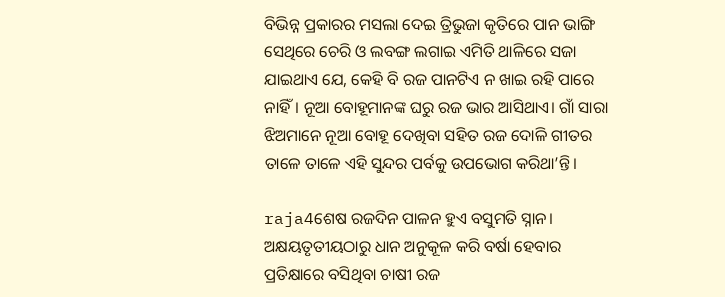ବିଭିନ୍ନ ପ୍ରକାରର ମସଲା ଦେଇ ତ୍ରିଭୁଜା କୃତିରେ ପାନ ଭାଙ୍ଗି ସେଥିରେ ଚେରି ଓ ଲବଙ୍ଗ ଲଗାଇ ଏମିତି ଥାଳିରେ ସଜା ଯାଇଥାଏ ଯେ, କେହି ବି ରଜ ପାନଟିଏ ନ ଖାଇ ରହି ପାରେ ନାହିଁ। ନୂଆ ବୋହୂମାନଙ୍କ ଘରୁ ରଜ ଭାର ଆସିଥାଏ। ଗାଁ ସାରା ଝିଅମାନେ ନୂଆ ବୋହୂ ଦେଖିବା ସହିତ ରଜ ଦୋଳି ଗୀତର ତାଳେ ତାଳେ ଏହି ସୁନ୍ଦର ପର୍ବକୁ ଉପଭୋଗ କରିଥା’ନ୍ତି।

raja4ଶେଷ ରଜଦିନ ପାଳନ ହୁଏ ବସୁମତି ସ୍ନାନ। ଅକ୍ଷୟତୃତୀୟଠାରୁ ଧାନ ଅନୁକୂଳ କରି ବର୍ଷା ହେବାର ପ୍ରତିକ୍ଷାରେ ବସିଥିବା ଚାଷୀ ରଜ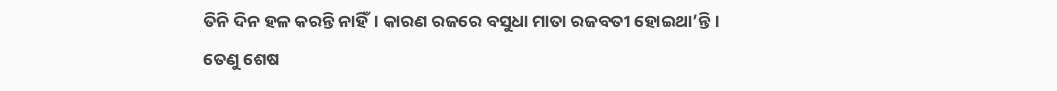ତିନି ଦିନ ହଳ କରନ୍ତି ନାହିଁ। କାରଣ ରଜରେ ବସୁଧା ମାତା ରଜବତୀ ହୋଇଥା’ନ୍ତି। ତେଣୁ ଶେଷ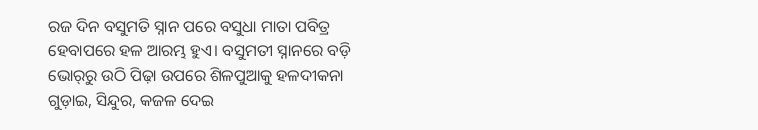ରଜ ଦିନ ବସୁମତି ସ୍ନାନ ପରେ ବସୁଧା ମାତା ପବିତ୍ର ହେବାପରେ ହଳ ଆରମ୍ଭ ହୁଏ। ବସୁମତୀ ସ୍ନାନରେ ବଡ଼ି ଭୋର୍‌ରୁ ଉଠି ପିଢ଼ା ଉପରେ ଶିଳପୁଆକୁ ହଳଦୀକନା ଗୁଡ଼ାଇ, ସିନ୍ଦୁର, କଜଳ ଦେଇ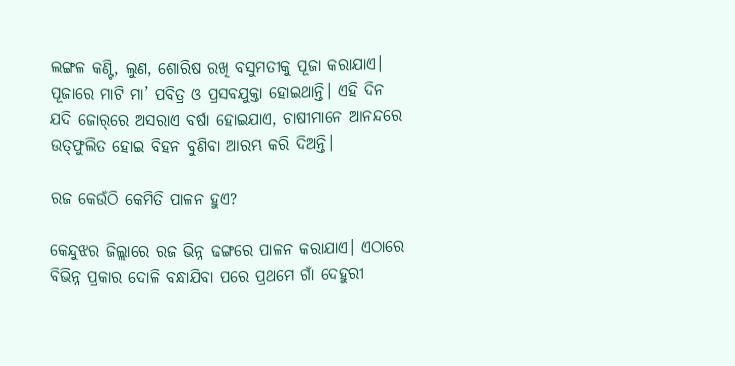ଲଙ୍ଗଳ କଣ୍ଟି, ଲୁଣ, ଶୋରିଷ ରଖି ବସୁମତୀକୁ ପୂଜା କରାଯାଏ। ପୂଜାରେ ମାଟି ମା’ ପବିତ୍ର ଓ ପ୍ରସବଯୁକ୍ତା ହୋଇଥାନ୍ତି। ଏହି ଦିନ ଯଦି ଜୋର୍‌ରେ ଅସରାଏ ବର୍ଷା ହୋଇଯାଏ, ଚାଷୀମାନେ ଆନନ୍ଦରେ ଉତ୍‌ଫୁଲିତ ହୋଇ ବିହନ ବୁଣିବା ଆରମ୍ଭ କରି ଦିଅନ୍ତି।

ରଜ କେଉଁଠି କେମିତି ପାଳନ ହୁଏ?

କେନ୍ଦୁଝର ଜିଲ୍ଲାରେ ରଜ ଭିନ୍ନ ଢଙ୍ଗରେ ପାଳନ କରାଯାଏ। ଏଠାରେ ବିଭିନ୍ନ ପ୍ରକାର ଦୋଳି ବନ୍ଧାଯିବା ପରେ ପ୍ରଥମେ ଗାଁ ଦେହୁରୀ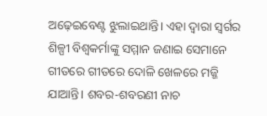ଅଢ଼େଇବେଣ୍ଟ ଝୁଲାଇଥାନ୍ତି। ଏହା ଦ୍ୱାରା ସ୍ୱର୍ଗର ଶିଳ୍ପୀ ବିଶ୍ୱକର୍ମାଙ୍କୁ ସମ୍ମାନ ଜଣାଇ ସେମାନେ ଗୀତରେ ଗୀତରେ ଦୋଳି ଖେଳରେ ମଜ୍ଜି ଯାଆନ୍ତି। ଶବର-ଶବରଣୀ ନାଚ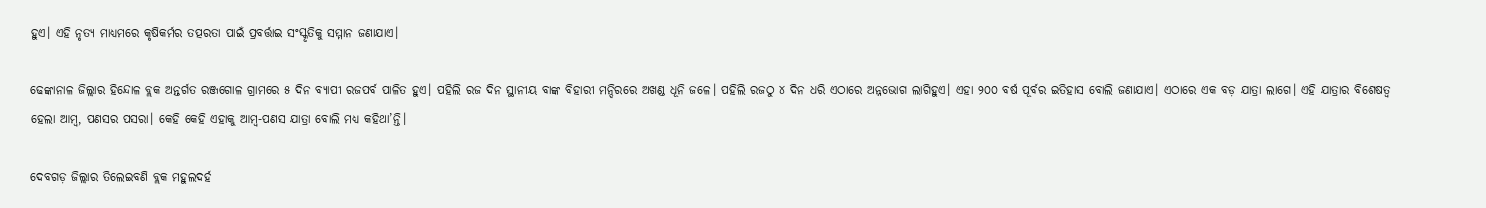ହୁଏ। ଏହି ନୃତ୍ୟ ମାଧ୍ୟମରେ କୃଷିକର୍ମର ତତ୍ପରତା ପାଇଁ ପ୍ରବର୍ତ୍ତାଇ ସଂସ୍କୃତିକୁ ସମ୍ମାନ ଜଣାଯାଏ।

ଢେଙ୍କାନାଳ ଜିଲ୍ଲାର ହିନ୍ଦୋଳ ବ୍ଲକ ଅନ୍ତର୍ଗତ ରଞ୍ଜଗୋଳ ଗ୍ରାମରେ ୫ ଦିନ ବ୍ୟାପୀ ରଜପର୍ବ ପାଳିତ ହୁଏ। ପହିଲି ରଜ ଦିନ ସ୍ଥାନୀୟ ବାଙ୍କ ବିହାରୀ ମନ୍ଦିରରେ ଅଖଣ୍ଡ ଧୂନି ଜଳେ। ପହିଲି ରଜଠୁ ୪ ଦିନ ଧରି ଏଠାରେ ଅନ୍ନଭୋଗ ଲାଗିହୁଏ। ଏହା ୨୦୦ ବର୍ଷ ପୂର୍ବର ଇତିହାସ ବୋଲି ଜଣାଯାଏ। ଏଠାରେ ଏକ ବଡ଼ ଯାତ୍ରା ଲାଗେ। ଏହି ଯାତ୍ରାର ବିଶେଷତ୍ୱ ହେଲା ଆମ୍ବ, ପଣସର ପସରା। କେହି କେହି ଏହାକୁ ଆମ୍ବ-ପଣସ ଯାତ୍ରା ବୋଲି ମଧ୍ୟ କହିଥା’ନ୍ତି।

ଦେବଗଡ଼ ଜିଲ୍ଲାର ତିଲେଇବଣି ବ୍ଲକ ମହୁଲଦର୍ହ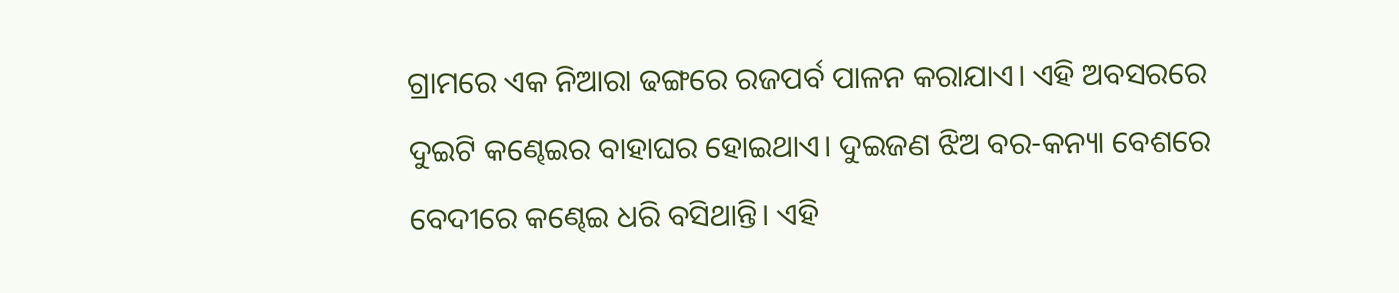ଗ୍ରାମରେ ଏକ ନିଆରା ଢଙ୍ଗରେ ରଜପର୍ବ ପାଳନ କରାଯାଏ। ଏହି ଅବସରରେ ଦୁଇଟି କଣ୍ଢେଇର ବାହାଘର ହୋଇଥାଏ। ଦୁଇଜଣ ଝିଅ ବର-କନ୍ୟା ବେଶରେ ବେଦୀରେ କଣ୍ଢେଇ ଧରି ବସିଥାନ୍ତି। ଏହି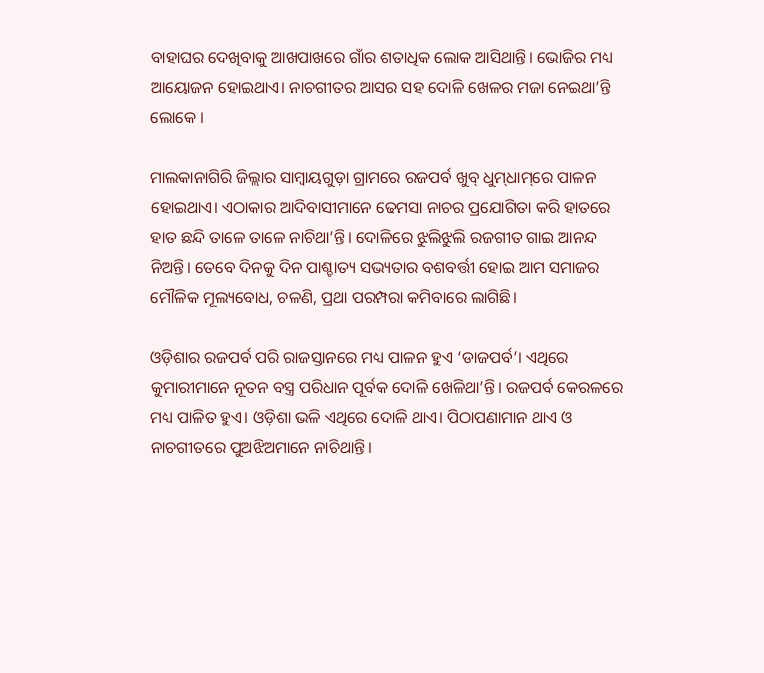ବାହାଘର ଦେଖିବାକୁ ଆଖପାଖରେ ଗାଁର ଶତାଧିକ ଲୋକ ଆସିଥାନ୍ତି। ଭୋଜିର ମଧ୍ୟ ଆୟୋଜନ ହୋଇଥାଏ। ନାଚଗୀତର ଆସର ସହ ଦୋଳି ଖେଳର ମଜା ନେଇଥା’ନ୍ତି ଲୋକେ ।

ମାଲକାନାଗିରି ଜିଲ୍ଲାର ସାମ୍ବାୟଗୁଡ଼ା ଗ୍ରାମରେ ରଜପର୍ବ ଖୁବ୍‌ ଧୁମ୍‌ଧାମ୍‌ରେ ପାଳନ ହୋଇଥାଏ। ଏଠାକାର ଆଦିବାସୀମାନେ ଢେମସା ନାଚର ପ୍ରଯୋଗିତା କରି ହାତରେ ହାତ ଛନ୍ଦି ତାଳେ ତାଳେ ନାଚିଥା’ନ୍ତି। ଦୋଳିରେ ଝୁଲିଝୁଲି ରଜଗୀତ ଗାଇ ଆନନ୍ଦ ନିଅନ୍ତି। ତେବେ ଦିନକୁ ଦିନ ପାଶ୍ଚାତ୍ୟ ସଭ୍ୟତାର ବଶବର୍ତ୍ତୀ ହୋଇ ଆମ ସମାଜର ମୌଳିକ ମୂଲ୍ୟବୋଧ, ଚଳଣି, ପ୍ରଥା ପରମ୍ପରା କମିବାରେ ଲାଗିଛି।

ଓଡ଼ିଶାର ରଜପର୍ବ ପରି ରାଜସ୍ତାନରେ ମଧ୍ୟ ପାଳନ ହୁଏ ‘ଡାଜପର୍ବ’। ଏଥିରେ କୁମାରୀମାନେ ନୂତନ ବସ୍ତ୍ର ପରିଧାନ ପୂର୍ବକ ଦୋଳି ଖେଳିଥା’ନ୍ତି। ରଜପର୍ବ କେରଳରେ ମଧ୍ୟ ପାଳିତ ହୁଏ। ଓଡ଼ିଶା ଭଳି ଏଥିରେ ଦୋଳି ଥାଏ। ପିଠାପଣାମାନ ଥାଏ ଓ ନାଚଗୀତରେ ପୁଅଝିଅମାନେ ନାଚିଥାନ୍ତି।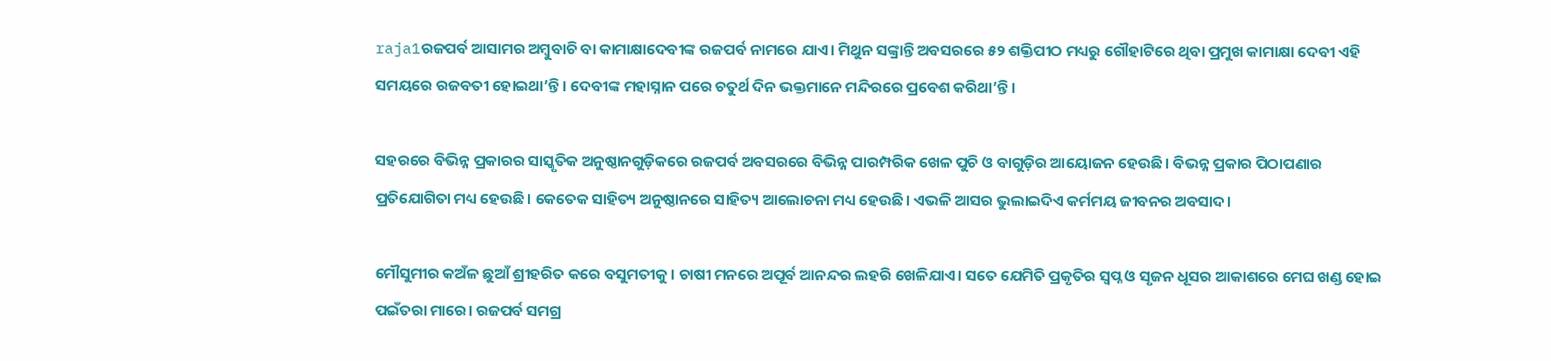raja1ରଜପର୍ବ ଆସାମର ଅମ୍ବୁବାଚି ବା କାମାକ୍ଷାଦେବୀଙ୍କ ରଜପର୍ବ ନାମରେ ଯାଏ। ମିଥୁନ ସଙ୍କ୍ରାନ୍ତି ଅବସରରେ ୫୨ ଶକ୍ତିପୀଠ ମଧ୍ୟରୁ ଗୌହାଟିରେ ଥିବା ପ୍ରମୁଖ କାମାକ୍ଷା ଦେବୀ ଏହି ସମୟରେ ରଜବତୀ ହୋଇଥା’ନ୍ତି। ଦେବୀଙ୍କ ମହାସ୍ନାନ ପରେ ଚତୁର୍ଥ ଦିନ ଭକ୍ତମାନେ ମନ୍ଦିରରେ ପ୍ରବେଶ କରିଥା’ନ୍ତି।

ସହରରେ ବିଭିନ୍ନ ପ୍ରକାରର ସାସ୍କୃତିକ ଅନୁଷ୍ଠାନଗୁଡ଼ିକରେ ରଜପର୍ବ ଅବସରରେ ବିଭିନ୍ନ ପାରମ୍ପରିକ ଖେଳ ପୁଚି ଓ ବାଗୁଡ଼ିର ଆୟୋଜନ ହେଉଛି। ବିଭନ୍ନ ପ୍ରକାର ପିଠାପଣାର ପ୍ରତିଯୋଗିତା ମଧ୍ୟ ହେଉଛି। କେତେକ ସାହିତ୍ୟ ଅନୁଷ୍ଠାନରେ ସାହିତ୍ୟ ଆଲୋଚନା ମଧ୍ୟ ହେଉଛି। ଏଭଳି ଆସର ଭୁଲାଇଦିଏ କର୍ମମୟ ଜୀବନର ଅବସାଦ।

ମୌସୁମୀର କଅଁଳ ଛୁଆଁ ଶ୍ରୀହରିତ କରେ ବସୁମତୀକୁ। ଚାଷୀ ମନରେ ଅପୂର୍ବ ଆନନ୍ଦର ଲହରି ଖେଳିଯାଏ। ସତେ ଯେମିତି ପ୍ରକୃତିର ସ୍ୱପ୍ନ ଓ ସୃଜନ ଧୂସର ଆକାଶରେ ମେଘ ଖଣ୍ଡ ହୋଇ ପଇଁତରା ମାରେ। ରଜପର୍ବ ସମଗ୍ର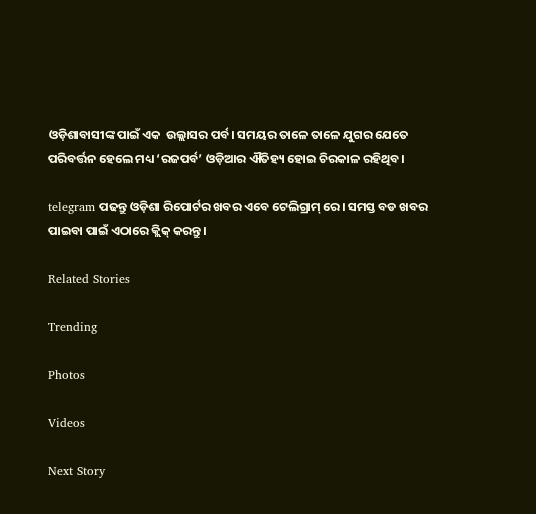ଓଡ଼ିଶାବାସୀଙ୍କ ପାଇଁ ଏକ  ଉଲ୍ଲାସର ପର୍ବ। ସମୟର ତାଳେ ତାଳେ ଯୁଗର ଯେତେ ପରିବର୍ତ୍ତନ ହେଲେ ମଧ୍ୟ ‘ରଜପର୍ବ’ ଓଡ଼ିଆର ଐତିହ୍ୟ ହୋଇ ଚିରକାଳ ରହିଥିବ।

telegram ପଢନ୍ତୁ ଓଡ଼ିଶା ରିପୋର୍ଟର ଖବର ଏବେ ଟେଲିଗ୍ରାମ୍ ରେ। ସମସ୍ତ ବଡ ଖବର ପାଇବା ପାଇଁ ଏଠାରେ କ୍ଲିକ୍ କରନ୍ତୁ।

Related Stories

Trending

Photos

Videos

Next Story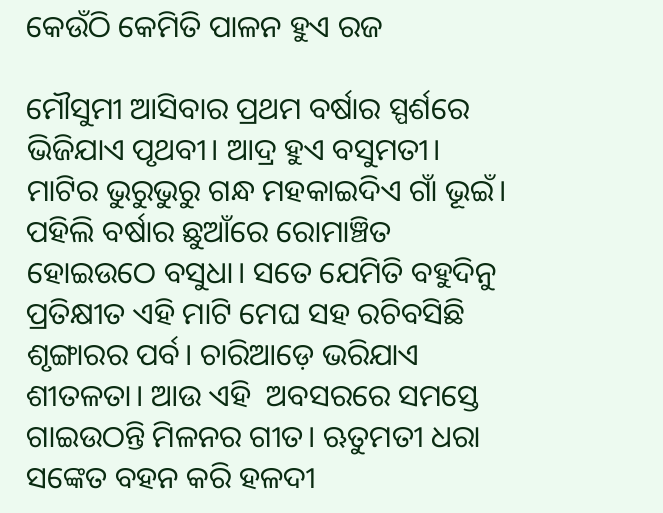କେଉଁଠି କେମିତି ପାଳନ ହୁଏ ରଜ

ମୌସୁମୀ ଆସିବାର ପ୍ରଥମ ବର୍ଷାର ସ୍ପର୍ଶରେ ଭିଜିଯାଏ ପୃଥବୀ। ଆଦ୍ର ହୁଏ ବସୁମତୀ। ମାଟିର ଭୁରୁଭୁରୁ ଗନ୍ଧ ମହକାଇଦିଏ ଗାଁ ଭୂଇଁ। ପହିଲି ବର୍ଷାର ଛୁଆଁରେ ରୋମାଞ୍ଚିତ ହୋଇଉଠେ ବସୁଧା। ସତେ ଯେମିତି ବହୁଦିନୁ ପ୍ରତିକ୍ଷୀତ ଏହି ମାଟି ମେଘ ସହ ରଚିବସିଛି ଶୃଙ୍ଗାରର ପର୍ବ। ଚାରିଆଡ଼େ ଭରିଯାଏ ଶୀତଳତା। ଆଉ ଏହି  ଅବସରରେ ସମସ୍ତେ ଗାଇଉଠନ୍ତି ମିଳନର ଗୀତ। ‍ଋତୁମତୀ ଧରା ସଙ୍କେତ ବହନ କରି ହଳଦୀ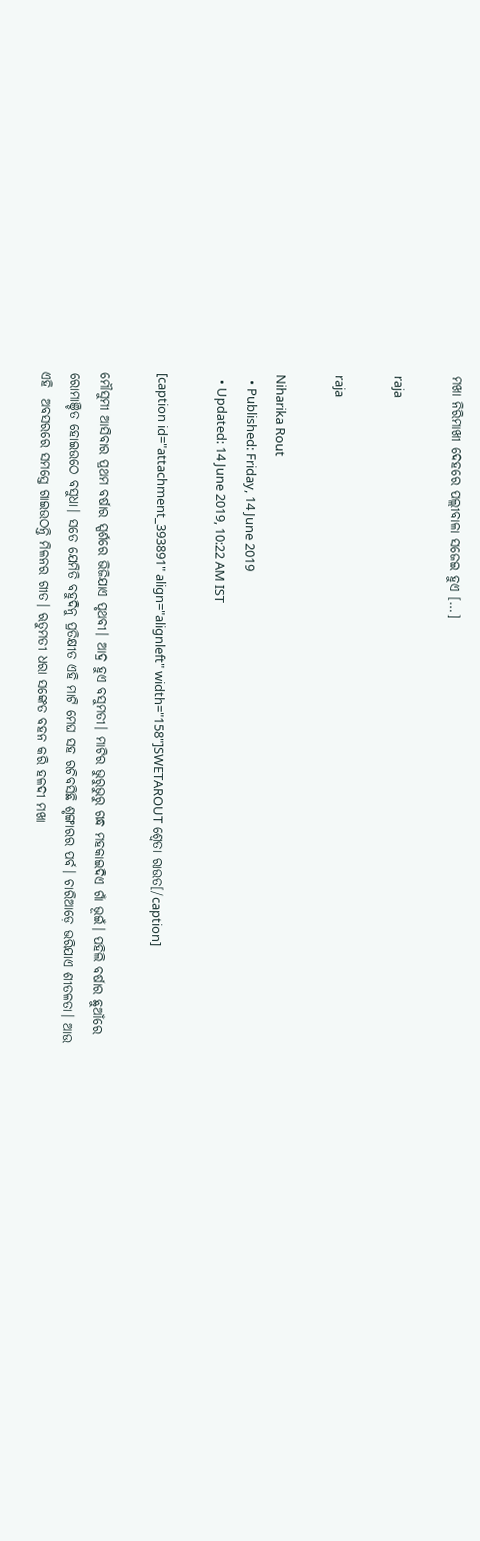ମଖା ନିରିମାଖୀ ଦେହରେ ପଲ୍ଲୀବାଳା ସଜେଇ ହୁଏ […]

raja

raja

Niharika Rout
  • Published: Friday, 14 June 2019
  • Updated: 14 June 2019, 10:22 AM IST

[caption id="attachment_393891" align="alignleft" width="158"]SWETAROUT ଶ୍ୱେତା ରାଉତ[/caption]

ମୌସୁମୀ ଆସିବାର ପ୍ରଥମ ବର୍ଷାର ସ୍ପର୍ଶରେ ଭିଜିଯାଏ ପୃଥବୀ। ଆଦ୍ର ହୁଏ ବସୁମତୀ। ମାଟିର ଭୁରୁଭୁରୁ ଗନ୍ଧ ମହକାଇଦିଏ ଗାଁ ଭୂଇଁ। ପହିଲି ବର୍ଷାର ଛୁଆଁରେ ରୋମାଞ୍ଚିତ ହୋଇଉଠେ ବସୁଧା। ସତେ ଯେମିତି ବହୁଦିନୁ ପ୍ରତିକ୍ଷୀତ ଏହି ମାଟି ମେଘ ସହ ରଚିବସିଛି ଶୃଙ୍ଗାରର ପର୍ବ। ଚାରିଆଡ଼େ ଭରିଯାଏ ଶୀତଳତା। ଆଉ ଏହି  ଅବସରରେ ସମସ୍ତେ ଗାଇଉଠନ୍ତି ମିଳନର ଗୀତ। ‍ଋତୁମତୀ ଧରା ସଙ୍କେତ ବହନ କରି ହଳଦୀ ମଖା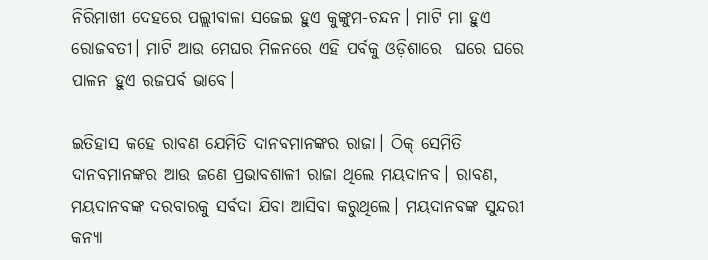ନିରିମାଖୀ ଦେହରେ ପଲ୍ଲୀବାଳା ସଜେଇ ହୁଏ କୁଙ୍କୁମ-ଚନ୍ଦନ। ମାଟି ମା ହୁଏ ରୋଜବତୀ। ମାଟି ଆଉ ମେଘର ମିଳନରେ ଏହି ପର୍ବକୁ ଓଡ଼ିଶାରେ  ଘରେ ଘରେ  ପାଳନ ହୁଏ ରଜପର୍ବ ଭାବେ।

ଇତିହାସ କହେ ରାବଣ ଯେମିତି ଦାନବମାନଙ୍କର ରାଜା। ଠିକ୍‌ ସେମିତି ଦାନବମାନଙ୍କର ଆଉ ଜଣେ ପ୍ରଭାବଶାଳୀ ରାଜା ଥିଲେ ମୟଦାନବ। ରାବଣ, ମୟଦାନବଙ୍କ ଦରବାରକୁ ସର୍ବଦା ଯିବା ଆସିବା କରୁଥିଲେ। ମୟଦାନବଙ୍କ ସୁନ୍ଦରୀ କନ୍ୟା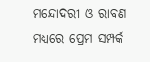ମନ୍ଦୋଦରୀ ଓ ରାବଣ ମଧ୍ୟରେ ପ୍ରେମ ସମ୍ପର୍କ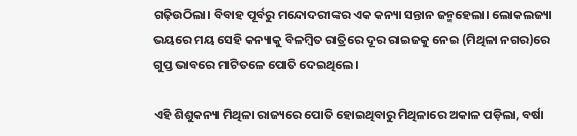ଗଢ଼ିଉଠିଲା। ବିବାହ ପୂର୍ବରୁ ମନ୍ଦୋଦରୀଙ୍କର ଏକ କନ୍ୟା ସନ୍ତାନ ଜନ୍ମହେଲା। ଲୋକଲଜ୍ୟା ଭୟରେ ମୟ ସେହି କନ୍ୟାକୁ ବିଳମ୍ବିତ ରାତ୍ରିରେ ଦୂର ରାଇଜକୁ ନେଇ (ମିଥିଳା ନଗର)ରେ ଗୁପ୍ତ ଭାବରେ ମାଟିତଳେ ପୋତି ଦେଇଥିଲେ।

ଏହି ଶିଶୁକନ୍ୟା ମିଥିଳା ରାଜ୍ୟରେ ପୋତି ହୋଇଥିବାରୁ ମିଥିଳାରେ ଅକାଳ ପଡ଼ିଲା, ବର୍ଷା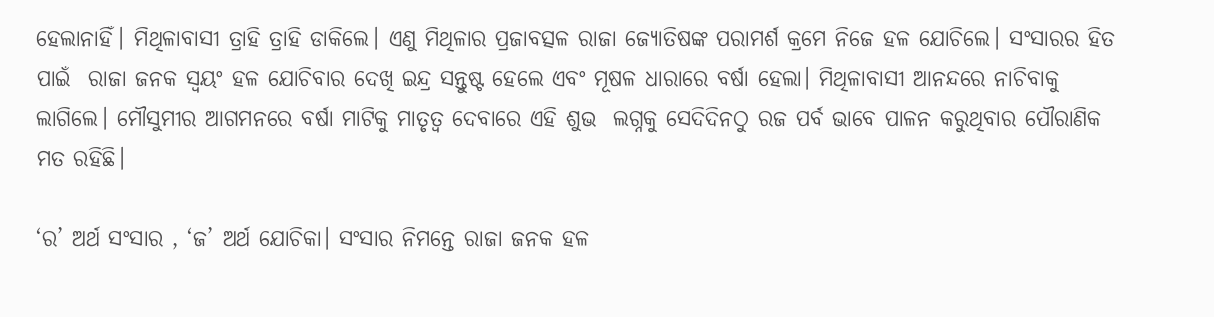ହେଲାନାହିଁ। ମିଥିଳାବାସୀ ତ୍ରାହି ତ୍ରାହି ଡାକିଲେ। ଏଣୁ ମିଥିଳାର ପ୍ରଜାବତ୍ସଳ ରାଜା ଜ୍ୟୋତିଷଙ୍କ ପରାମର୍ଶ କ୍ରମେ ନିଜେ ହଳ ଯୋଚିଲେ। ସଂସାରର ହିତ ପାଇଁ  ରାଜା ଜନକ ସ୍ୱୟଂ ହଳ ଯୋଚିବାର ଦେଖି ଇନ୍ଦ୍ର ସନ୍ତୁଷ୍ଟ ହେଲେ ଏବଂ ମୂଷଳ ଧାରାରେ ବର୍ଷା ହେଲା। ମିଥିଳାବାସୀ ଆନନ୍ଦରେ ନାଚିବାକୁ ଲାଗିଲେ। ମୌସୁମୀର ଆଗମନରେ ବର୍ଷା ମାଟିକୁ ମାତୃତ୍ୱ ଦେବାରେ ଏହି ଶୁଭ  ଲଗ୍ନକୁ ସେଦିଦିନଠୁ ରଜ ପର୍ବ ଭାବେ ପାଳନ କରୁଥିବାର ପୌରାଣିକ ମତ ରହିଛି।

‘ର’ ଅର୍ଥ ସଂସାର , ‘ଜ’ ଅର୍ଥ ଯୋଚିକା। ସଂସାର ନିମନ୍ତେ ରାଜା ଜନକ ହଳ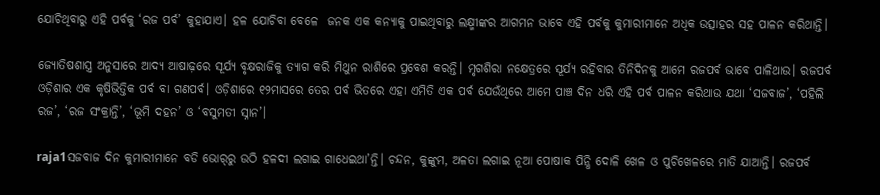ଯୋଚିଥିବାରୁ ଏହି ପର୍ବକୁ ‘ରଜ ପର୍ବ’ କୁହାଯାଏ। ହଳ ଯୋଚିବା ବେଳେ  ଜନକ ଏକ କନ୍ୟାକୁ ପାଇଥିବାରୁ ଲକ୍ଷ୍ମୀଙ୍କର ଆଗମନ ଭାବେ ଏହି ପର୍ବକୁ କୁମାରୀମାନେ ଅଧିକ ଉତ୍ସାହର ସହ ପାଳନ କରିଥାନ୍ତି।

ଜ୍ୟୋତିଷଶାସ୍ତ୍ର ଅନୁସାରେ ଆଦ୍ୟ ଆଷାଢ଼ରେ ସୂର୍ଯ୍ୟ ବୃକ୍ଷରାଜିକୁ ତ୍ୟାଗ କରି ମିଥୁନ ରାଶିରେ ପ୍ରବେଶ କରନ୍ତି। ମୃଗଶିରା ନକ୍ଷେତ୍ରରେ ସୂର୍ଯ୍ୟ ରହିବାର ତିନିଦିନକୁ ଆମେ ରଜପର୍ବ ଭାବେ ପାଳିଥାଉ। ରଜପର୍ବ ଓଡ଼ିଶାର ଏକ କୃଷିଭିତ୍ତିକ ପର୍ବ ବା ଗଣପର୍ବ। ଓଡ଼ିଶାରେ ୧୨ମାସରେ ତେର ପର୍ବ ଭିତରେ ଏହା ଏମିତି ଏକ ପର୍ବ ଯେଉଁଥିରେ ଆମେ ପାଞ୍ଚ ଦିନ ଧରି ଏହି ପର୍ବ ପାଳନ କରିଥାଉ ଯଥା ‘ସଜବାଜ’, ‘ପହିଲି ରଜ’, ‘ରଜ ସଂକ୍ରାନ୍ତି’, ‘ଭୂମି ଦହନ’ ଓ ‘ବସୁମତୀ ସ୍ନାନ’।

raja1ସଜବାଜ ଦିନ କୁମାରୀମାନେ ବଡି ଭୋର୍‌ରୁ ଉଠି ହଳଦୀ ଲଗାଇ ଗାଧେଇଥା’ନ୍ତି। ଚନ୍ଦନ, କୁଙ୍କୁମ, ଅଳତା ଲଗାଇ ନୂଆ ପୋଷାକ ପିନ୍ଧି ଦୋଳି ଖେଳ ଓ ପୁଚିଖେଳରେ ମାତି ଯାଆନ୍ତି। ରଜପର୍ବ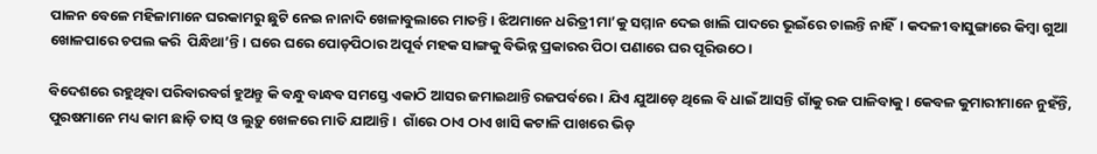ପାଳନ ବେଳେ ମହିଳାମାନେ ଘରକାମରୁ ଛୁଟି ନେଇ ନାନାଦି ଖେଳାବୁଲାରେ ମାତନ୍ତି। ଝିଅମାନେ ଧରିତ୍ରୀ ମା’କୁ ସମ୍ମାନ ଦେଇ ଖାଲି ପାଦରେ ଭୂଇଁରେ ଚାଲନ୍ତି ନାହିଁ। କଦଳୀ ବାସୁଙ୍ଗାରେ କିମ୍ବା ଗୁଆ ଖୋଳପାରେ ଚପଲ କରି  ପିନ୍ଧିଥା’ନ୍ତି। ଘରେ ଘରେ ପୋଡ଼ପିଠାର ଅପୂର୍ବ ମହକ ସାଙ୍ଗକୁ ବିଭିନ୍ନ ପ୍ରକାରର ପିଠା ପଣାରେ ଘର ପୂରିଉଠେ।

ବିଦେଶରେ ରହୁଥିବା ପରିବାରବର୍ଗ ହୁଅନ୍ତୁ କି ବନ୍ଧୁ ବାନ୍ଧବ ସମସ୍ତେ ଏକାଠି ଆସର ଜମାଇଥାନ୍ତି ରଜପର୍ବରେ। ଯିଏ ଯୁଆଡ଼େ ଥିଲେ ବି ଧାଇଁ ଆସନ୍ତି ଗାଁକୁ ରଜ ପାଳିବାକୁ। କେବଳ କୁମାରୀମାନେ ନୁହଁନ୍ତି, ପୁରଷମାନେ ମଧ୍ୟ କାମ ଛାଡ଼ି ତାସ୍‌ ଓ ଲୁଡ଼ୁ ଖେଳରେ ମାତି ଯାଆନ୍ତି।  ଗାଁରେ ଠାଏ ଠାଏ ଖାସି କଟାଳି ପାଖରେ ଭିଡ଼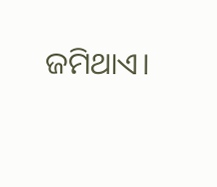ଜମିଥାଏ।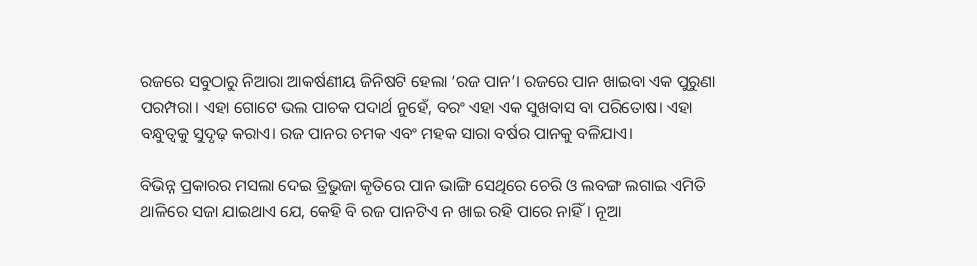ରଜରେ ସବୁଠାରୁ ନିଆରା ଆକର୍ଷଣୀୟ ଜିନିଷଟି ହେଲା ‘ରଜ ପାନ’। ରଜରେ ପାନ ଖାଇବା ଏକ ପୁରୁଣା ପରମ୍ପରା। ଏହା ଗୋଟେ ଭଲ ପାଚକ ପଦାର୍ଥ ନୁହେଁ, ବରଂ ଏହା ଏକ ସୁଖବାସ ବା ପରିତୋଷ। ଏହା ବନ୍ଧୁତ୍ୱକୁ ସୁଦୃଢ଼ କରାଏ। ରଜ ପାନର ଚମକ ଏବଂ ମହକ ସାରା ବର୍ଷର ପାନକୁ ବଳିଯାଏ।

ବିଭିନ୍ନ ପ୍ରକାରର ମସଲା ଦେଇ ତ୍ରିଭୁଜା କୃତିରେ ପାନ ଭାଙ୍ଗି ସେଥିରେ ଚେରି ଓ ଲବଙ୍ଗ ଲଗାଇ ଏମିତି ଥାଳିରେ ସଜା ଯାଇଥାଏ ଯେ, କେହି ବି ରଜ ପାନଟିଏ ନ ଖାଇ ରହି ପାରେ ନାହିଁ। ନୂଆ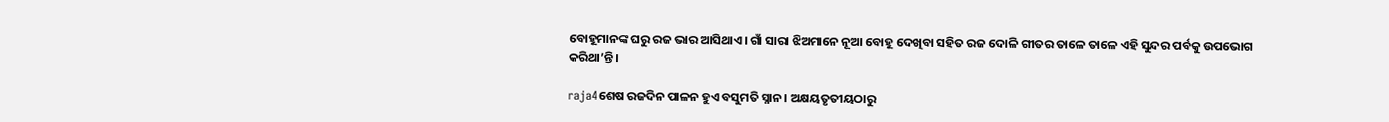ବୋହୂମାନଙ୍କ ଘରୁ ରଜ ଭାର ଆସିଥାଏ। ଗାଁ ସାରା ଝିଅମାନେ ନୂଆ ବୋହୂ ଦେଖିବା ସହିତ ରଜ ଦୋଳି ଗୀତର ତାଳେ ତାଳେ ଏହି ସୁନ୍ଦର ପର୍ବକୁ ଉପଭୋଗ କରିଥା’ନ୍ତି।

raja4ଶେଷ ରଜଦିନ ପାଳନ ହୁଏ ବସୁମତି ସ୍ନାନ। ଅକ୍ଷୟତୃତୀୟଠାରୁ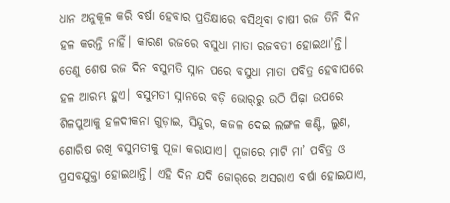ଧାନ ଅନୁକୂଳ କରି ବର୍ଷା ହେବାର ପ୍ରତିକ୍ଷାରେ ବସିଥିବା ଚାଷୀ ରଜ ତିନି ଦିନ ହଳ କରନ୍ତି ନାହିଁ। କାରଣ ରଜରେ ବସୁଧା ମାତା ରଜବତୀ ହୋଇଥା’ନ୍ତି। ତେଣୁ ଶେଷ ରଜ ଦିନ ବସୁମତି ସ୍ନାନ ପରେ ବସୁଧା ମାତା ପବିତ୍ର ହେବାପରେ ହଳ ଆରମ୍ଭ ହୁଏ। ବସୁମତୀ ସ୍ନାନରେ ବଡ଼ି ଭୋର୍‌ରୁ ଉଠି ପିଢ଼ା ଉପରେ ଶିଳପୁଆକୁ ହଳଦୀକନା ଗୁଡ଼ାଇ, ସିନ୍ଦୁର, କଜଳ ଦେଇ ଲଙ୍ଗଳ କଣ୍ଟି, ଲୁଣ, ଶୋରିଷ ରଖି ବସୁମତୀକୁ ପୂଜା କରାଯାଏ। ପୂଜାରେ ମାଟି ମା’ ପବିତ୍ର ଓ ପ୍ରସବଯୁକ୍ତା ହୋଇଥାନ୍ତି। ଏହି ଦିନ ଯଦି ଜୋର୍‌ରେ ଅସରାଏ ବର୍ଷା ହୋଇଯାଏ,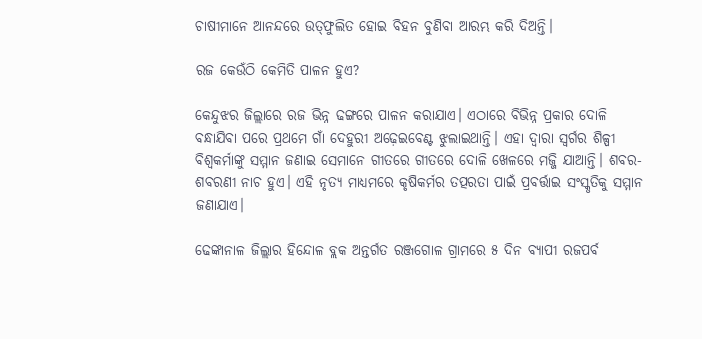ଚାଷୀମାନେ ଆନନ୍ଦରେ ଉତ୍‌ଫୁଲିତ ହୋଇ ବିହନ ବୁଣିବା ଆରମ୍ଭ କରି ଦିଅନ୍ତି।

ରଜ କେଉଁଠି କେମିତି ପାଳନ ହୁଏ?

କେନ୍ଦୁଝର ଜିଲ୍ଲାରେ ରଜ ଭିନ୍ନ ଢଙ୍ଗରେ ପାଳନ କରାଯାଏ। ଏଠାରେ ବିଭିନ୍ନ ପ୍ରକାର ଦୋଳି ବନ୍ଧାଯିବା ପରେ ପ୍ରଥମେ ଗାଁ ଦେହୁରୀ ଅଢ଼େଇବେଣ୍ଟ ଝୁଲାଇଥାନ୍ତି। ଏହା ଦ୍ୱାରା ସ୍ୱର୍ଗର ଶିଳ୍ପୀ ବିଶ୍ୱକର୍ମାଙ୍କୁ ସମ୍ମାନ ଜଣାଇ ସେମାନେ ଗୀତରେ ଗୀତରେ ଦୋଳି ଖେଳରେ ମଜ୍ଜି ଯାଆନ୍ତି। ଶବର-ଶବରଣୀ ନାଚ ହୁଏ। ଏହି ନୃତ୍ୟ ମାଧ୍ୟମରେ କୃଷିକର୍ମର ତତ୍ପରତା ପାଇଁ ପ୍ରବର୍ତ୍ତାଇ ସଂସ୍କୃତିକୁ ସମ୍ମାନ ଜଣାଯାଏ।

ଢେଙ୍କାନାଳ ଜିଲ୍ଲାର ହିନ୍ଦୋଳ ବ୍ଲକ ଅନ୍ତର୍ଗତ ରଞ୍ଜଗୋଳ ଗ୍ରାମରେ ୫ ଦିନ ବ୍ୟାପୀ ରଜପର୍ବ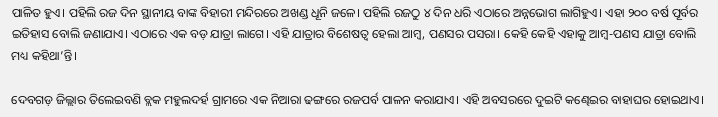ପାଳିତ ହୁଏ। ପହିଲି ରଜ ଦିନ ସ୍ଥାନୀୟ ବାଙ୍କ ବିହାରୀ ମନ୍ଦିରରେ ଅଖଣ୍ଡ ଧୂନି ଜଳେ। ପହିଲି ରଜଠୁ ୪ ଦିନ ଧରି ଏଠାରେ ଅନ୍ନଭୋଗ ଲାଗିହୁଏ। ଏହା ୨୦୦ ବର୍ଷ ପୂର୍ବର ଇତିହାସ ବୋଲି ଜଣାଯାଏ। ଏଠାରେ ଏକ ବଡ଼ ଯାତ୍ରା ଲାଗେ। ଏହି ଯାତ୍ରାର ବିଶେଷତ୍ୱ ହେଲା ଆମ୍ବ, ପଣସର ପସରା। କେହି କେହି ଏହାକୁ ଆମ୍ବ-ପଣସ ଯାତ୍ରା ବୋଲି ମଧ୍ୟ କହିଥା’ନ୍ତି।

ଦେବଗଡ଼ ଜିଲ୍ଲାର ତିଲେଇବଣି ବ୍ଲକ ମହୁଲଦର୍ହ ଗ୍ରାମରେ ଏକ ନିଆରା ଢଙ୍ଗରେ ରଜପର୍ବ ପାଳନ କରାଯାଏ। ଏହି ଅବସରରେ ଦୁଇଟି କଣ୍ଢେଇର ବାହାଘର ହୋଇଥାଏ।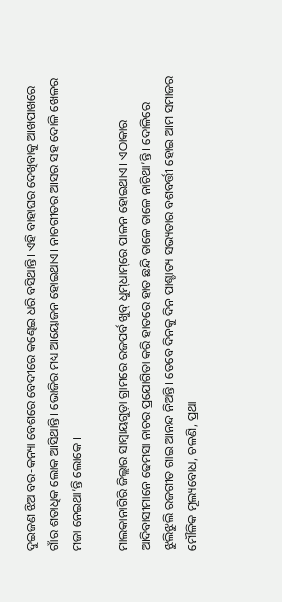ଦୁଇଜଣ ଝିଅ ବର-କନ୍ୟା ବେଶରେ ବେଦୀରେ କଣ୍ଢେଇ ଧରି ବସିଥାନ୍ତି। ଏହି ବାହାଘର ଦେଖିବାକୁ ଆଖପାଖରେ ଗାଁର ଶତାଧିକ ଲୋକ ଆସିଥାନ୍ତି। ଭୋଜିର ମଧ୍ୟ ଆୟୋଜନ ହୋଇଥାଏ। ନାଚଗୀତର ଆସର ସହ ଦୋଳି ଖେଳର ମଜା ନେଇଥା’ନ୍ତି ଲୋକେ ।

ମାଲକାନାଗିରି ଜିଲ୍ଲାର ସାମ୍ବାୟଗୁଡ଼ା ଗ୍ରାମରେ ରଜପର୍ବ ଖୁବ୍‌ ଧୁମ୍‌ଧାମ୍‌ରେ ପାଳନ ହୋଇଥାଏ। ଏଠାକାର ଆଦିବାସୀମାନେ ଢେମସା ନାଚର ପ୍ରଯୋଗିତା କରି ହାତରେ ହାତ ଛନ୍ଦି ତାଳେ ତାଳେ ନାଚିଥା’ନ୍ତି। ଦୋଳିରେ ଝୁଲିଝୁଲି ରଜଗୀତ ଗାଇ ଆନନ୍ଦ ନିଅନ୍ତି। ତେବେ ଦିନକୁ ଦିନ ପାଶ୍ଚାତ୍ୟ ସଭ୍ୟତାର ବଶବର୍ତ୍ତୀ ହୋଇ ଆମ ସମାଜର ମୌଳିକ ମୂଲ୍ୟବୋଧ, ଚଳଣି, ପ୍ରଥା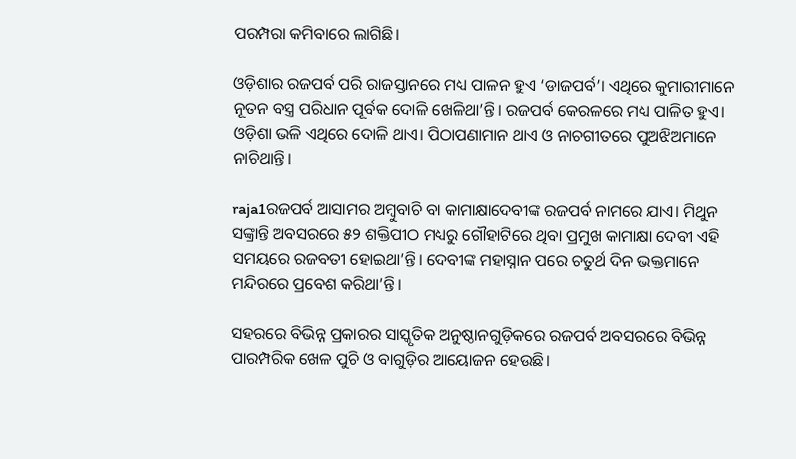ପରମ୍ପରା କମିବାରେ ଲାଗିଛି।

ଓଡ଼ିଶାର ରଜପର୍ବ ପରି ରାଜସ୍ତାନରେ ମଧ୍ୟ ପାଳନ ହୁଏ ‘ଡାଜପର୍ବ’। ଏଥିରେ କୁମାରୀମାନେ ନୂତନ ବସ୍ତ୍ର ପରିଧାନ ପୂର୍ବକ ଦୋଳି ଖେଳିଥା’ନ୍ତି। ରଜପର୍ବ କେରଳରେ ମଧ୍ୟ ପାଳିତ ହୁଏ। ଓଡ଼ିଶା ଭଳି ଏଥିରେ ଦୋଳି ଥାଏ। ପିଠାପଣାମାନ ଥାଏ ଓ ନାଚଗୀତରେ ପୁଅଝିଅମାନେ ନାଚିଥାନ୍ତି।

raja1ରଜପର୍ବ ଆସାମର ଅମ୍ବୁବାଚି ବା କାମାକ୍ଷାଦେବୀଙ୍କ ରଜପର୍ବ ନାମରେ ଯାଏ। ମିଥୁନ ସଙ୍କ୍ରାନ୍ତି ଅବସରରେ ୫୨ ଶକ୍ତିପୀଠ ମଧ୍ୟରୁ ଗୌହାଟିରେ ଥିବା ପ୍ରମୁଖ କାମାକ୍ଷା ଦେବୀ ଏହି ସମୟରେ ରଜବତୀ ହୋଇଥା’ନ୍ତି। ଦେବୀଙ୍କ ମହାସ୍ନାନ ପରେ ଚତୁର୍ଥ ଦିନ ଭକ୍ତମାନେ ମନ୍ଦିରରେ ପ୍ରବେଶ କରିଥା’ନ୍ତି।

ସହରରେ ବିଭିନ୍ନ ପ୍ରକାରର ସାସ୍କୃତିକ ଅନୁଷ୍ଠାନଗୁଡ଼ିକରେ ରଜପର୍ବ ଅବସରରେ ବିଭିନ୍ନ ପାରମ୍ପରିକ ଖେଳ ପୁଚି ଓ ବାଗୁଡ଼ିର ଆୟୋଜନ ହେଉଛି।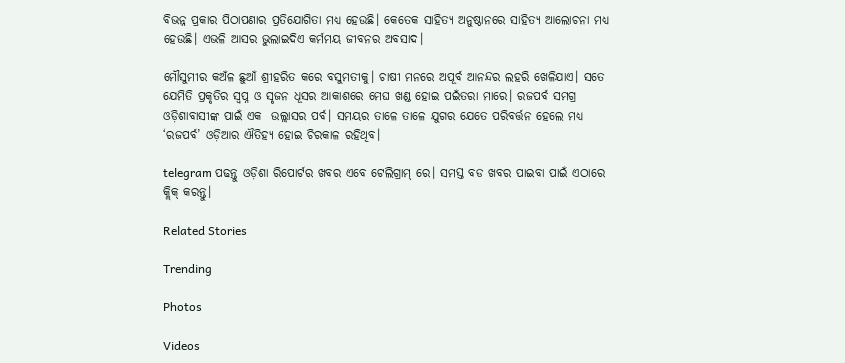ବିଭନ୍ନ ପ୍ରକାର ପିଠାପଣାର ପ୍ରତିଯୋଗିତା ମଧ୍ୟ ହେଉଛି। କେତେକ ସାହିତ୍ୟ ଅନୁଷ୍ଠାନରେ ସାହିତ୍ୟ ଆଲୋଚନା ମଧ୍ୟ ହେଉଛି। ଏଭଳି ଆସର ଭୁଲାଇଦିଏ କର୍ମମୟ ଜୀବନର ଅବସାଦ।

ମୌସୁମୀର କଅଁଳ ଛୁଆଁ ଶ୍ରୀହରିତ କରେ ବସୁମତୀକୁ। ଚାଷୀ ମନରେ ଅପୂର୍ବ ଆନନ୍ଦର ଲହରି ଖେଳିଯାଏ। ସତେ ଯେମିତି ପ୍ରକୃତିର ସ୍ୱପ୍ନ ଓ ସୃଜନ ଧୂସର ଆକାଶରେ ମେଘ ଖଣ୍ଡ ହୋଇ ପଇଁତରା ମାରେ। ରଜପର୍ବ ସମଗ୍ର ଓଡ଼ିଶାବାସୀଙ୍କ ପାଇଁ ଏକ  ଉଲ୍ଲାସର ପର୍ବ। ସମୟର ତାଳେ ତାଳେ ଯୁଗର ଯେତେ ପରିବର୍ତ୍ତନ ହେଲେ ମଧ୍ୟ ‘ରଜପର୍ବ’ ଓଡ଼ିଆର ଐତିହ୍ୟ ହୋଇ ଚିରକାଳ ରହିଥିବ।

telegram ପଢନ୍ତୁ ଓଡ଼ିଶା ରିପୋର୍ଟର ଖବର ଏବେ ଟେଲିଗ୍ରାମ୍ ରେ। ସମସ୍ତ ବଡ ଖବର ପାଇବା ପାଇଁ ଏଠାରେ କ୍ଲିକ୍ କରନ୍ତୁ।

Related Stories

Trending

Photos

Videos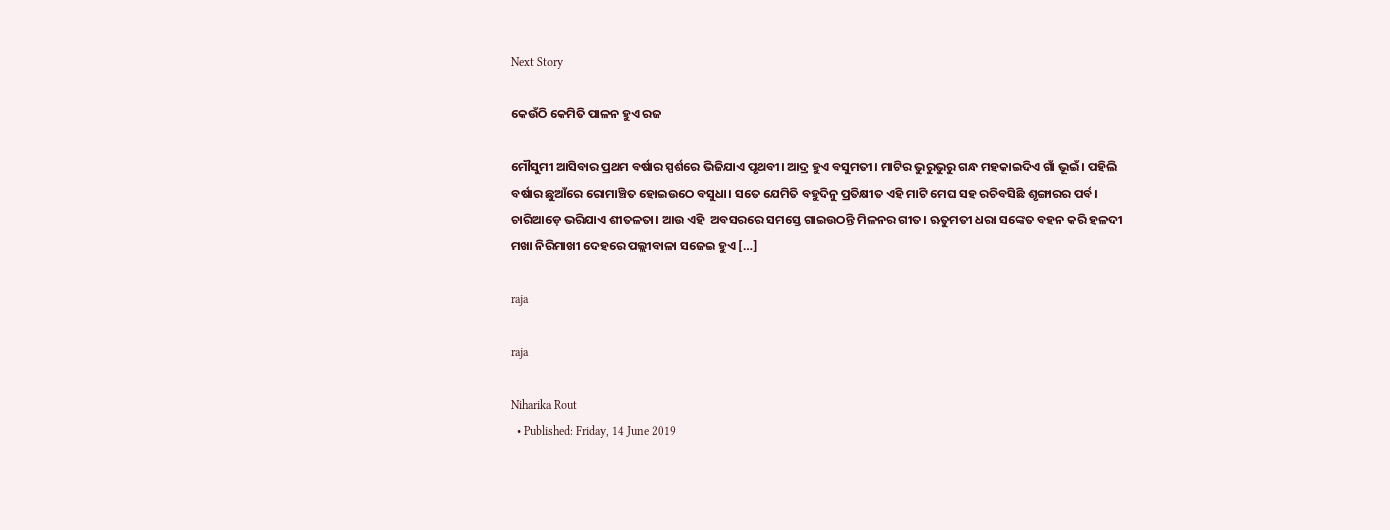Next Story

କେଉଁଠି କେମିତି ପାଳନ ହୁଏ ରଜ

ମୌସୁମୀ ଆସିବାର ପ୍ରଥମ ବର୍ଷାର ସ୍ପର୍ଶରେ ଭିଜିଯାଏ ପୃଥବୀ। ଆଦ୍ର ହୁଏ ବସୁମତୀ। ମାଟିର ଭୁରୁଭୁରୁ ଗନ୍ଧ ମହକାଇଦିଏ ଗାଁ ଭୂଇଁ। ପହିଲି ବର୍ଷାର ଛୁଆଁରେ ରୋମାଞ୍ଚିତ ହୋଇଉଠେ ବସୁଧା। ସତେ ଯେମିତି ବହୁଦିନୁ ପ୍ରତିକ୍ଷୀତ ଏହି ମାଟି ମେଘ ସହ ରଚିବସିଛି ଶୃଙ୍ଗାରର ପର୍ବ। ଚାରିଆଡ଼େ ଭରିଯାଏ ଶୀତଳତା। ଆଉ ଏହି  ଅବସରରେ ସମସ୍ତେ ଗାଇଉଠନ୍ତି ମିଳନର ଗୀତ। ‍ଋତୁମତୀ ଧରା ସଙ୍କେତ ବହନ କରି ହଳଦୀ ମଖା ନିରିମାଖୀ ଦେହରେ ପଲ୍ଲୀବାଳା ସଜେଇ ହୁଏ […]

raja

raja

Niharika Rout
  • Published: Friday, 14 June 2019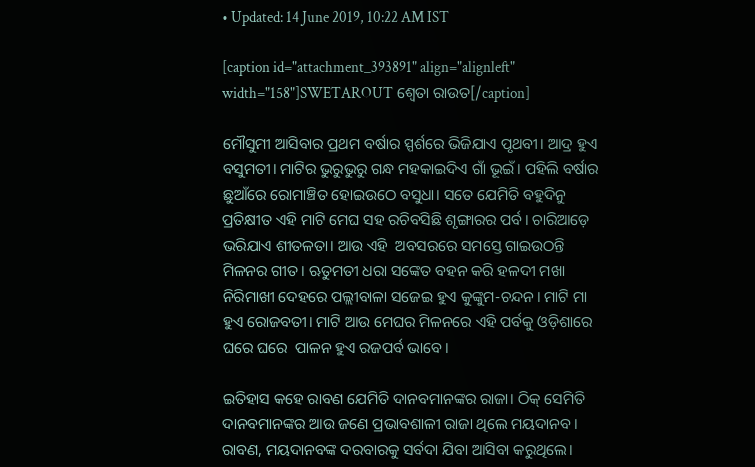• Updated: 14 June 2019, 10:22 AM IST

[caption id="attachment_393891" align="alignleft" width="158"]SWETAROUT ଶ୍ୱେତା ରାଉତ[/caption]

ମୌସୁମୀ ଆସିବାର ପ୍ରଥମ ବର୍ଷାର ସ୍ପର୍ଶରେ ଭିଜିଯାଏ ପୃଥବୀ। ଆଦ୍ର ହୁଏ ବସୁମତୀ। ମାଟିର ଭୁରୁଭୁରୁ ଗନ୍ଧ ମହକାଇଦିଏ ଗାଁ ଭୂଇଁ। ପହିଲି ବର୍ଷାର ଛୁଆଁରେ ରୋମାଞ୍ଚିତ ହୋଇଉଠେ ବସୁଧା। ସତେ ଯେମିତି ବହୁଦିନୁ ପ୍ରତିକ୍ଷୀତ ଏହି ମାଟି ମେଘ ସହ ରଚିବସିଛି ଶୃଙ୍ଗାରର ପର୍ବ। ଚାରିଆଡ଼େ ଭରିଯାଏ ଶୀତଳତା। ଆଉ ଏହି  ଅବସରରେ ସମସ୍ତେ ଗାଇଉଠନ୍ତି ମିଳନର ଗୀତ। ‍ଋତୁମତୀ ଧରା ସଙ୍କେତ ବହନ କରି ହଳଦୀ ମଖା ନିରିମାଖୀ ଦେହରେ ପଲ୍ଲୀବାଳା ସଜେଇ ହୁଏ କୁଙ୍କୁମ-ଚନ୍ଦନ। ମାଟି ମା ହୁଏ ରୋଜବତୀ। ମାଟି ଆଉ ମେଘର ମିଳନରେ ଏହି ପର୍ବକୁ ଓଡ଼ିଶାରେ  ଘରେ ଘରେ  ପାଳନ ହୁଏ ରଜପର୍ବ ଭାବେ।

ଇତିହାସ କହେ ରାବଣ ଯେମିତି ଦାନବମାନଙ୍କର ରାଜା। ଠିକ୍‌ ସେମିତି ଦାନବମାନଙ୍କର ଆଉ ଜଣେ ପ୍ରଭାବଶାଳୀ ରାଜା ଥିଲେ ମୟଦାନବ। ରାବଣ, ମୟଦାନବଙ୍କ ଦରବାରକୁ ସର୍ବଦା ଯିବା ଆସିବା କରୁଥିଲେ।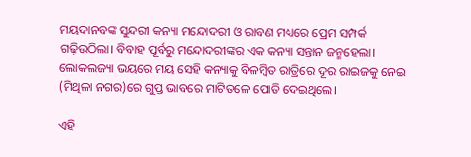ମୟଦାନବଙ୍କ ସୁନ୍ଦରୀ କନ୍ୟା ମନ୍ଦୋଦରୀ ଓ ରାବଣ ମଧ୍ୟରେ ପ୍ରେମ ସମ୍ପର୍କ ଗଢ଼ିଉଠିଲା। ବିବାହ ପୂର୍ବରୁ ମନ୍ଦୋଦରୀଙ୍କର ଏକ କନ୍ୟା ସନ୍ତାନ ଜନ୍ମହେଲା। ଲୋକଲଜ୍ୟା ଭୟରେ ମୟ ସେହି କନ୍ୟାକୁ ବିଳମ୍ବିତ ରାତ୍ରିରେ ଦୂର ରାଇଜକୁ ନେଇ (ମିଥିଳା ନଗର)ରେ ଗୁପ୍ତ ଭାବରେ ମାଟିତଳେ ପୋତି ଦେଇଥିଲେ।

ଏହି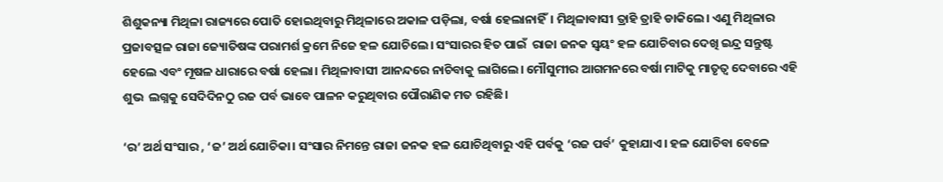ଶିଶୁକନ୍ୟା ମିଥିଳା ରାଜ୍ୟରେ ପୋତି ହୋଇଥିବାରୁ ମିଥିଳାରେ ଅକାଳ ପଡ଼ିଲା, ବର୍ଷା ହେଲାନାହିଁ। ମିଥିଳାବାସୀ ତ୍ରାହି ତ୍ରାହି ଡାକିଲେ। ଏଣୁ ମିଥିଳାର ପ୍ରଜାବତ୍ସଳ ରାଜା ଜ୍ୟୋତିଷଙ୍କ ପରାମର୍ଶ କ୍ରମେ ନିଜେ ହଳ ଯୋଚିଲେ। ସଂସାରର ହିତ ପାଇଁ  ରାଜା ଜନକ ସ୍ୱୟଂ ହଳ ଯୋଚିବାର ଦେଖି ଇନ୍ଦ୍ର ସନ୍ତୁଷ୍ଟ ହେଲେ ଏବଂ ମୂଷଳ ଧାରାରେ ବର୍ଷା ହେଲା। ମିଥିଳାବାସୀ ଆନନ୍ଦରେ ନାଚିବାକୁ ଲାଗିଲେ। ମୌସୁମୀର ଆଗମନରେ ବର୍ଷା ମାଟିକୁ ମାତୃତ୍ୱ ଦେବାରେ ଏହି ଶୁଭ  ଲଗ୍ନକୁ ସେଦିଦିନଠୁ ରଜ ପର୍ବ ଭାବେ ପାଳନ କରୁଥିବାର ପୌରାଣିକ ମତ ରହିଛି।

‘ର’ ଅର୍ଥ ସଂସାର , ‘ଜ’ ଅର୍ଥ ଯୋଚିକା। ସଂସାର ନିମନ୍ତେ ରାଜା ଜନକ ହଳ ଯୋଚିଥିବାରୁ ଏହି ପର୍ବକୁ ‘ରଜ ପର୍ବ’ କୁହାଯାଏ। ହଳ ଯୋଚିବା ବେଳେ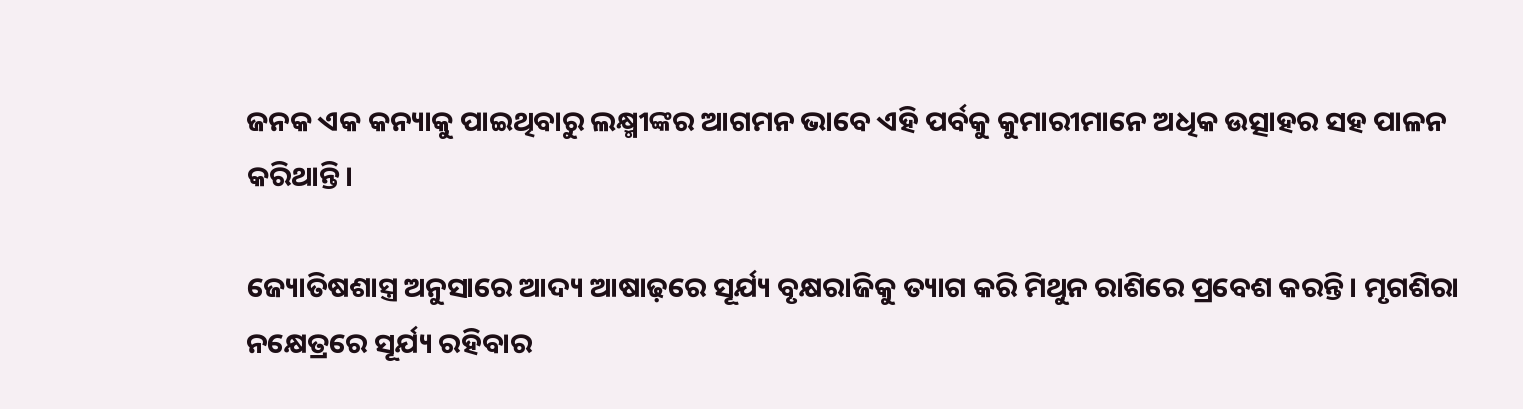ଜନକ ଏକ କନ୍ୟାକୁ ପାଇଥିବାରୁ ଲକ୍ଷ୍ମୀଙ୍କର ଆଗମନ ଭାବେ ଏହି ପର୍ବକୁ କୁମାରୀମାନେ ଅଧିକ ଉତ୍ସାହର ସହ ପାଳନ କରିଥାନ୍ତି।

ଜ୍ୟୋତିଷଶାସ୍ତ୍ର ଅନୁସାରେ ଆଦ୍ୟ ଆଷାଢ଼ରେ ସୂର୍ଯ୍ୟ ବୃକ୍ଷରାଜିକୁ ତ୍ୟାଗ କରି ମିଥୁନ ରାଶିରେ ପ୍ରବେଶ କରନ୍ତି। ମୃଗଶିରା ନକ୍ଷେତ୍ରରେ ସୂର୍ଯ୍ୟ ରହିବାର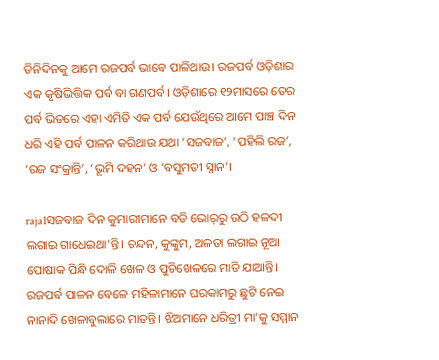ତିନିଦିନକୁ ଆମେ ରଜପର୍ବ ଭାବେ ପାଳିଥାଉ। ରଜପର୍ବ ଓଡ଼ିଶାର ଏକ କୃଷିଭିତ୍ତିକ ପର୍ବ ବା ଗଣପର୍ବ। ଓଡ଼ିଶାରେ ୧୨ମାସରେ ତେର ପର୍ବ ଭିତରେ ଏହା ଏମିତି ଏକ ପର୍ବ ଯେଉଁଥିରେ ଆମେ ପାଞ୍ଚ ଦିନ ଧରି ଏହି ପର୍ବ ପାଳନ କରିଥାଉ ଯଥା ‘ସଜବାଜ’, ‘ପହିଲି ରଜ’, ‘ରଜ ସଂକ୍ରାନ୍ତି’, ‘ଭୂମି ଦହନ’ ଓ ‘ବସୁମତୀ ସ୍ନାନ’।

raja1ସଜବାଜ ଦିନ କୁମାରୀମାନେ ବଡି ଭୋର୍‌ରୁ ଉଠି ହଳଦୀ ଲଗାଇ ଗାଧେଇଥା’ନ୍ତି। ଚନ୍ଦନ, କୁଙ୍କୁମ, ଅଳତା ଲଗାଇ ନୂଆ ପୋଷାକ ପିନ୍ଧି ଦୋଳି ଖେଳ ଓ ପୁଚିଖେଳରେ ମାତି ଯାଆନ୍ତି। ରଜପର୍ବ ପାଳନ ବେଳେ ମହିଳାମାନେ ଘରକାମରୁ ଛୁଟି ନେଇ ନାନାଦି ଖେଳାବୁଲାରେ ମାତନ୍ତି। ଝିଅମାନେ ଧରିତ୍ରୀ ମା’କୁ ସମ୍ମାନ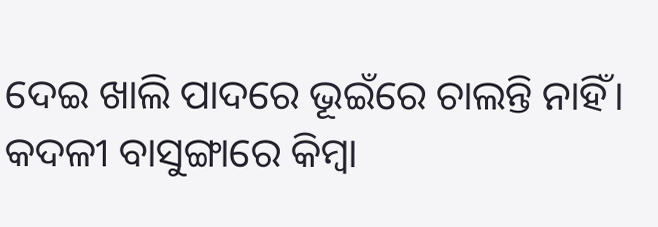ଦେଇ ଖାଲି ପାଦରେ ଭୂଇଁରେ ଚାଲନ୍ତି ନାହିଁ। କଦଳୀ ବାସୁଙ୍ଗାରେ କିମ୍ବା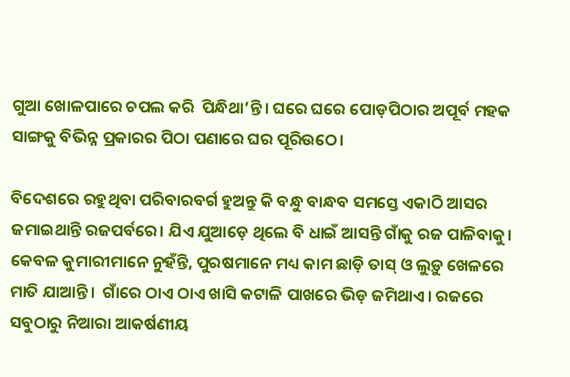ଗୁଆ ଖୋଳପାରେ ଚପଲ କରି  ପିନ୍ଧିଥା’ନ୍ତି। ଘରେ ଘରେ ପୋଡ଼ପିଠାର ଅପୂର୍ବ ମହକ ସାଙ୍ଗକୁ ବିଭିନ୍ନ ପ୍ରକାରର ପିଠା ପଣାରେ ଘର ପୂରିଉଠେ।

ବିଦେଶରେ ରହୁଥିବା ପରିବାରବର୍ଗ ହୁଅନ୍ତୁ କି ବନ୍ଧୁ ବାନ୍ଧବ ସମସ୍ତେ ଏକାଠି ଆସର ଜମାଇଥାନ୍ତି ରଜପର୍ବରେ। ଯିଏ ଯୁଆଡ଼େ ଥିଲେ ବି ଧାଇଁ ଆସନ୍ତି ଗାଁକୁ ରଜ ପାଳିବାକୁ। କେବଳ କୁମାରୀମାନେ ନୁହଁନ୍ତି, ପୁରଷମାନେ ମଧ୍ୟ କାମ ଛାଡ଼ି ତାସ୍‌ ଓ ଲୁଡ଼ୁ ଖେଳରେ ମାତି ଯାଆନ୍ତି।  ଗାଁରେ ଠାଏ ଠାଏ ଖାସି କଟାଳି ପାଖରେ ଭିଡ଼ ଜମିଥାଏ। ରଜରେ ସବୁଠାରୁ ନିଆରା ଆକର୍ଷଣୀୟ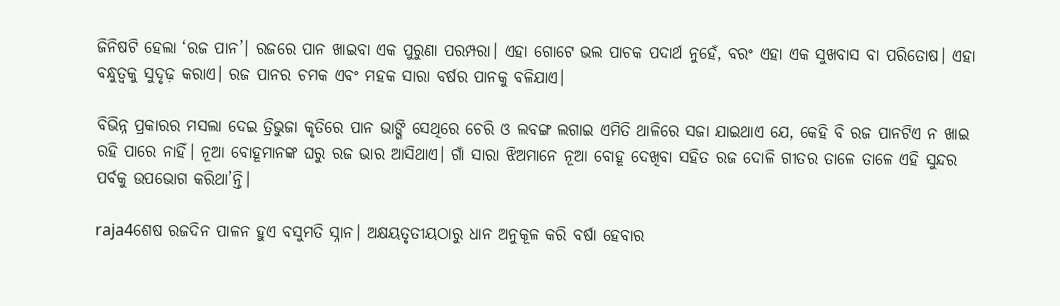ଜିନିଷଟି ହେଲା ‘ରଜ ପାନ’। ରଜରେ ପାନ ଖାଇବା ଏକ ପୁରୁଣା ପରମ୍ପରା। ଏହା ଗୋଟେ ଭଲ ପାଚକ ପଦାର୍ଥ ନୁହେଁ, ବରଂ ଏହା ଏକ ସୁଖବାସ ବା ପରିତୋଷ। ଏହା ବନ୍ଧୁତ୍ୱକୁ ସୁଦୃଢ଼ କରାଏ। ରଜ ପାନର ଚମକ ଏବଂ ମହକ ସାରା ବର୍ଷର ପାନକୁ ବଳିଯାଏ।

ବିଭିନ୍ନ ପ୍ରକାରର ମସଲା ଦେଇ ତ୍ରିଭୁଜା କୃତିରେ ପାନ ଭାଙ୍ଗି ସେଥିରେ ଚେରି ଓ ଲବଙ୍ଗ ଲଗାଇ ଏମିତି ଥାଳିରେ ସଜା ଯାଇଥାଏ ଯେ, କେହି ବି ରଜ ପାନଟିଏ ନ ଖାଇ ରହି ପାରେ ନାହିଁ। ନୂଆ ବୋହୂମାନଙ୍କ ଘରୁ ରଜ ଭାର ଆସିଥାଏ। ଗାଁ ସାରା ଝିଅମାନେ ନୂଆ ବୋହୂ ଦେଖିବା ସହିତ ରଜ ଦୋଳି ଗୀତର ତାଳେ ତାଳେ ଏହି ସୁନ୍ଦର ପର୍ବକୁ ଉପଭୋଗ କରିଥା’ନ୍ତି।

raja4ଶେଷ ରଜଦିନ ପାଳନ ହୁଏ ବସୁମତି ସ୍ନାନ। ଅକ୍ଷୟତୃତୀୟଠାରୁ ଧାନ ଅନୁକୂଳ କରି ବର୍ଷା ହେବାର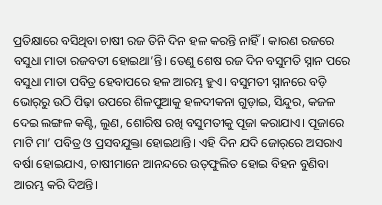ପ୍ରତିକ୍ଷାରେ ବସିଥିବା ଚାଷୀ ରଜ ତିନି ଦିନ ହଳ କରନ୍ତି ନାହିଁ। କାରଣ ରଜରେ ବସୁଧା ମାତା ରଜବତୀ ହୋଇଥା’ନ୍ତି। ତେଣୁ ଶେଷ ରଜ ଦିନ ବସୁମତି ସ୍ନାନ ପରେ ବସୁଧା ମାତା ପବିତ୍ର ହେବାପରେ ହଳ ଆରମ୍ଭ ହୁଏ। ବସୁମତୀ ସ୍ନାନରେ ବଡ଼ି ଭୋର୍‌ରୁ ଉଠି ପିଢ଼ା ଉପରେ ଶିଳପୁଆକୁ ହଳଦୀକନା ଗୁଡ଼ାଇ, ସିନ୍ଦୁର, କଜଳ ଦେଇ ଲଙ୍ଗଳ କଣ୍ଟି, ଲୁଣ, ଶୋରିଷ ରଖି ବସୁମତୀକୁ ପୂଜା କରାଯାଏ। ପୂଜାରେ ମାଟି ମା’ ପବିତ୍ର ଓ ପ୍ରସବଯୁକ୍ତା ହୋଇଥାନ୍ତି। ଏହି ଦିନ ଯଦି ଜୋର୍‌ରେ ଅସରାଏ ବର୍ଷା ହୋଇଯାଏ, ଚାଷୀମାନେ ଆନନ୍ଦରେ ଉତ୍‌ଫୁଲିତ ହୋଇ ବିହନ ବୁଣିବା ଆରମ୍ଭ କରି ଦିଅନ୍ତି।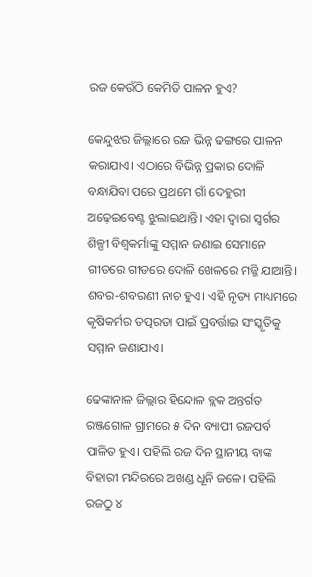ରଜ କେଉଁଠି କେମିତି ପାଳନ ହୁଏ?

କେନ୍ଦୁଝର ଜିଲ୍ଲାରେ ରଜ ଭିନ୍ନ ଢଙ୍ଗରେ ପାଳନ କରାଯାଏ। ଏଠାରେ ବିଭିନ୍ନ ପ୍ରକାର ଦୋଳି ବନ୍ଧାଯିବା ପରେ ପ୍ରଥମେ ଗାଁ ଦେହୁରୀ ଅଢ଼େଇବେଣ୍ଟ ଝୁଲାଇଥାନ୍ତି। ଏହା ଦ୍ୱାରା ସ୍ୱର୍ଗର ଶିଳ୍ପୀ ବିଶ୍ୱକର୍ମାଙ୍କୁ ସମ୍ମାନ ଜଣାଇ ସେମାନେ ଗୀତରେ ଗୀତରେ ଦୋଳି ଖେଳରେ ମଜ୍ଜି ଯାଆନ୍ତି। ଶବର-ଶବରଣୀ ନାଚ ହୁଏ। ଏହି ନୃତ୍ୟ ମାଧ୍ୟମରେ କୃଷିକର୍ମର ତତ୍ପରତା ପାଇଁ ପ୍ରବର୍ତ୍ତାଇ ସଂସ୍କୃତିକୁ ସମ୍ମାନ ଜଣାଯାଏ।

ଢେଙ୍କାନାଳ ଜିଲ୍ଲାର ହିନ୍ଦୋଳ ବ୍ଲକ ଅନ୍ତର୍ଗତ ରଞ୍ଜଗୋଳ ଗ୍ରାମରେ ୫ ଦିନ ବ୍ୟାପୀ ରଜପର୍ବ ପାଳିତ ହୁଏ। ପହିଲି ରଜ ଦିନ ସ୍ଥାନୀୟ ବାଙ୍କ ବିହାରୀ ମନ୍ଦିରରେ ଅଖଣ୍ଡ ଧୂନି ଜଳେ। ପହିଲି ରଜଠୁ ୪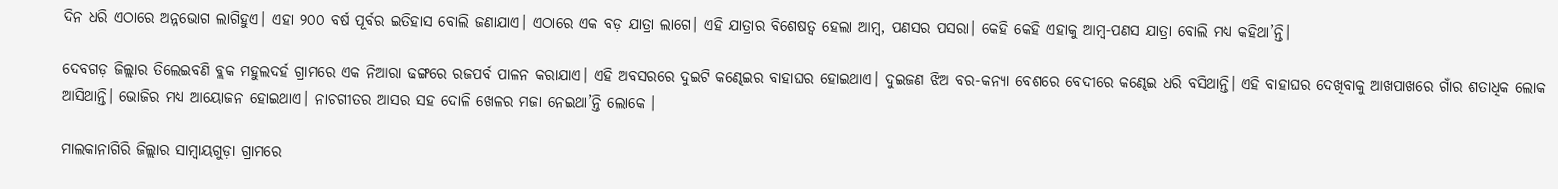ଦିନ ଧରି ଏଠାରେ ଅନ୍ନଭୋଗ ଲାଗିହୁଏ। ଏହା ୨୦୦ ବର୍ଷ ପୂର୍ବର ଇତିହାସ ବୋଲି ଜଣାଯାଏ। ଏଠାରେ ଏକ ବଡ଼ ଯାତ୍ରା ଲାଗେ। ଏହି ଯାତ୍ରାର ବିଶେଷତ୍ୱ ହେଲା ଆମ୍ବ, ପଣସର ପସରା। କେହି କେହି ଏହାକୁ ଆମ୍ବ-ପଣସ ଯାତ୍ରା ବୋଲି ମଧ୍ୟ କହିଥା’ନ୍ତି।

ଦେବଗଡ଼ ଜିଲ୍ଲାର ତିଲେଇବଣି ବ୍ଲକ ମହୁଲଦର୍ହ ଗ୍ରାମରେ ଏକ ନିଆରା ଢଙ୍ଗରେ ରଜପର୍ବ ପାଳନ କରାଯାଏ। ଏହି ଅବସରରେ ଦୁଇଟି କଣ୍ଢେଇର ବାହାଘର ହୋଇଥାଏ। ଦୁଇଜଣ ଝିଅ ବର-କନ୍ୟା ବେଶରେ ବେଦୀରେ କଣ୍ଢେଇ ଧରି ବସିଥାନ୍ତି। ଏହି ବାହାଘର ଦେଖିବାକୁ ଆଖପାଖରେ ଗାଁର ଶତାଧିକ ଲୋକ ଆସିଥାନ୍ତି। ଭୋଜିର ମଧ୍ୟ ଆୟୋଜନ ହୋଇଥାଏ। ନାଚଗୀତର ଆସର ସହ ଦୋଳି ଖେଳର ମଜା ନେଇଥା’ନ୍ତି ଲୋକେ ।

ମାଲକାନାଗିରି ଜିଲ୍ଲାର ସାମ୍ବାୟଗୁଡ଼ା ଗ୍ରାମରେ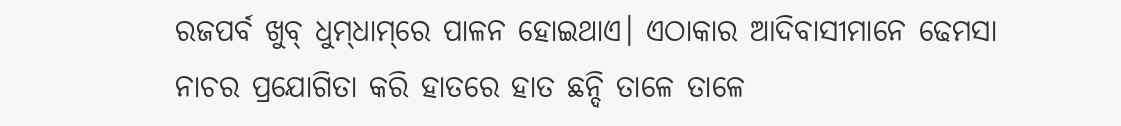ରଜପର୍ବ ଖୁବ୍‌ ଧୁମ୍‌ଧାମ୍‌ରେ ପାଳନ ହୋଇଥାଏ। ଏଠାକାର ଆଦିବାସୀମାନେ ଢେମସା ନାଚର ପ୍ରଯୋଗିତା କରି ହାତରେ ହାତ ଛନ୍ଦି ତାଳେ ତାଳେ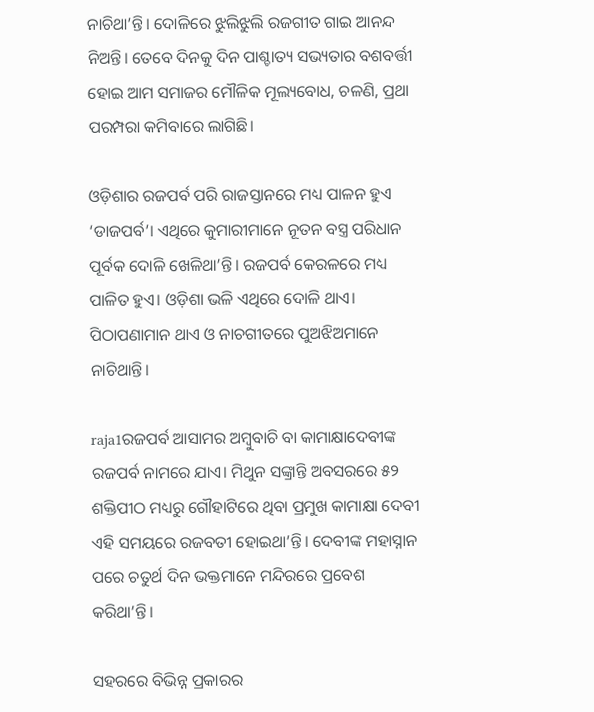ନାଚିଥା’ନ୍ତି। ଦୋଳିରେ ଝୁଲିଝୁଲି ରଜଗୀତ ଗାଇ ଆନନ୍ଦ ନିଅନ୍ତି। ତେବେ ଦିନକୁ ଦିନ ପାଶ୍ଚାତ୍ୟ ସଭ୍ୟତାର ବଶବର୍ତ୍ତୀ ହୋଇ ଆମ ସମାଜର ମୌଳିକ ମୂଲ୍ୟବୋଧ, ଚଳଣି, ପ୍ରଥା ପରମ୍ପରା କମିବାରେ ଲାଗିଛି।

ଓଡ଼ିଶାର ରଜପର୍ବ ପରି ରାଜସ୍ତାନରେ ମଧ୍ୟ ପାଳନ ହୁଏ ‘ଡାଜପର୍ବ’। ଏଥିରେ କୁମାରୀମାନେ ନୂତନ ବସ୍ତ୍ର ପରିଧାନ ପୂର୍ବକ ଦୋଳି ଖେଳିଥା’ନ୍ତି। ରଜପର୍ବ କେରଳରେ ମଧ୍ୟ ପାଳିତ ହୁଏ। ଓଡ଼ିଶା ଭଳି ଏଥିରେ ଦୋଳି ଥାଏ। ପିଠାପଣାମାନ ଥାଏ ଓ ନାଚଗୀତରେ ପୁଅଝିଅମାନେ ନାଚିଥାନ୍ତି।

raja1ରଜପର୍ବ ଆସାମର ଅମ୍ବୁବାଚି ବା କାମାକ୍ଷାଦେବୀଙ୍କ ରଜପର୍ବ ନାମରେ ଯାଏ। ମିଥୁନ ସଙ୍କ୍ରାନ୍ତି ଅବସରରେ ୫୨ ଶକ୍ତିପୀଠ ମଧ୍ୟରୁ ଗୌହାଟିରେ ଥିବା ପ୍ରମୁଖ କାମାକ୍ଷା ଦେବୀ ଏହି ସମୟରେ ରଜବତୀ ହୋଇଥା’ନ୍ତି। ଦେବୀଙ୍କ ମହାସ୍ନାନ ପରେ ଚତୁର୍ଥ ଦିନ ଭକ୍ତମାନେ ମନ୍ଦିରରେ ପ୍ରବେଶ କରିଥା’ନ୍ତି।

ସହରରେ ବିଭିନ୍ନ ପ୍ରକାରର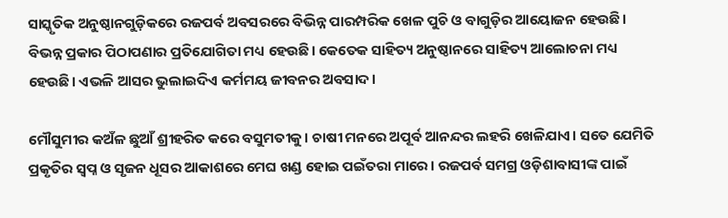ସାସ୍କୃତିକ ଅନୁଷ୍ଠାନଗୁଡ଼ିକରେ ରଜପର୍ବ ଅବସରରେ ବିଭିନ୍ନ ପାରମ୍ପରିକ ଖେଳ ପୁଚି ଓ ବାଗୁଡ଼ିର ଆୟୋଜନ ହେଉଛି। ବିଭନ୍ନ ପ୍ରକାର ପିଠାପଣାର ପ୍ରତିଯୋଗିତା ମଧ୍ୟ ହେଉଛି। କେତେକ ସାହିତ୍ୟ ଅନୁଷ୍ଠାନରେ ସାହିତ୍ୟ ଆଲୋଚନା ମଧ୍ୟ ହେଉଛି। ଏଭଳି ଆସର ଭୁଲାଇଦିଏ କର୍ମମୟ ଜୀବନର ଅବସାଦ।

ମୌସୁମୀର କଅଁଳ ଛୁଆଁ ଶ୍ରୀହରିତ କରେ ବସୁମତୀକୁ। ଚାଷୀ ମନରେ ଅପୂର୍ବ ଆନନ୍ଦର ଲହରି ଖେଳିଯାଏ। ସତେ ଯେମିତି ପ୍ରକୃତିର ସ୍ୱପ୍ନ ଓ ସୃଜନ ଧୂସର ଆକାଶରେ ମେଘ ଖଣ୍ଡ ହୋଇ ପଇଁତରା ମାରେ। ରଜପର୍ବ ସମଗ୍ର ଓଡ଼ିଶାବାସୀଙ୍କ ପାଇଁ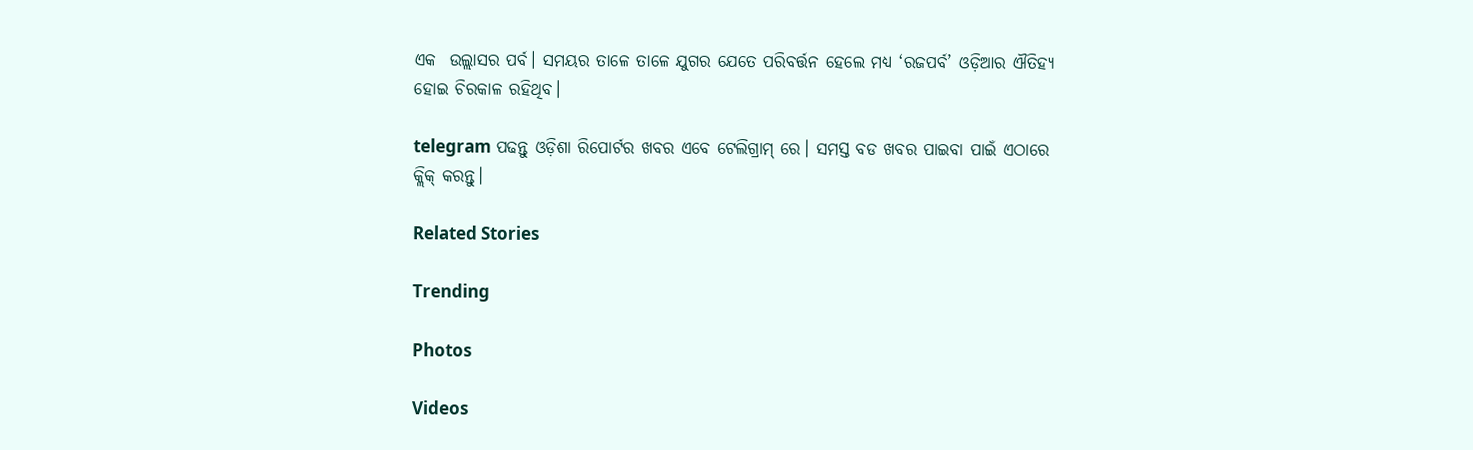ଏକ  ଉଲ୍ଲାସର ପର୍ବ। ସମୟର ତାଳେ ତାଳେ ଯୁଗର ଯେତେ ପରିବର୍ତ୍ତନ ହେଲେ ମଧ୍ୟ ‘ରଜପର୍ବ’ ଓଡ଼ିଆର ଐତିହ୍ୟ ହୋଇ ଚିରକାଳ ରହିଥିବ।

telegram ପଢନ୍ତୁ ଓଡ଼ିଶା ରିପୋର୍ଟର ଖବର ଏବେ ଟେଲିଗ୍ରାମ୍ ରେ। ସମସ୍ତ ବଡ ଖବର ପାଇବା ପାଇଁ ଏଠାରେ କ୍ଲିକ୍ କରନ୍ତୁ।

Related Stories

Trending

Photos

Videos